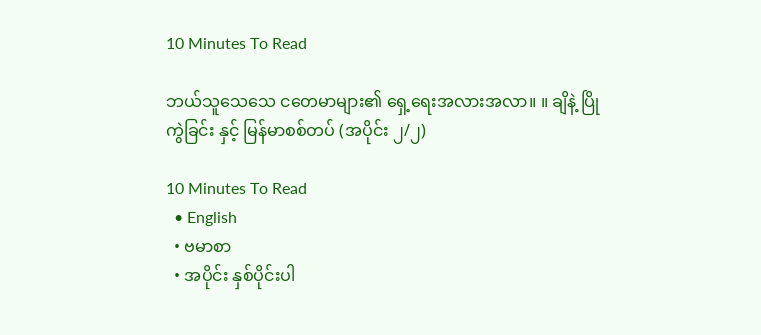10 Minutes To Read

ဘယ်သူသေသေ ငတေမာများ၏ ရှေ့ရေးအလားအလာ။ ။ ချိနဲ့ ပြိုကွဲခြင်း နှင့် မြန်မာစစ်တပ် (အပိုင်း ၂/၂)

10 Minutes To Read
  • English
  • ဗမာစာ
  • အပိုင်း နှစ်ပိုင်းပါ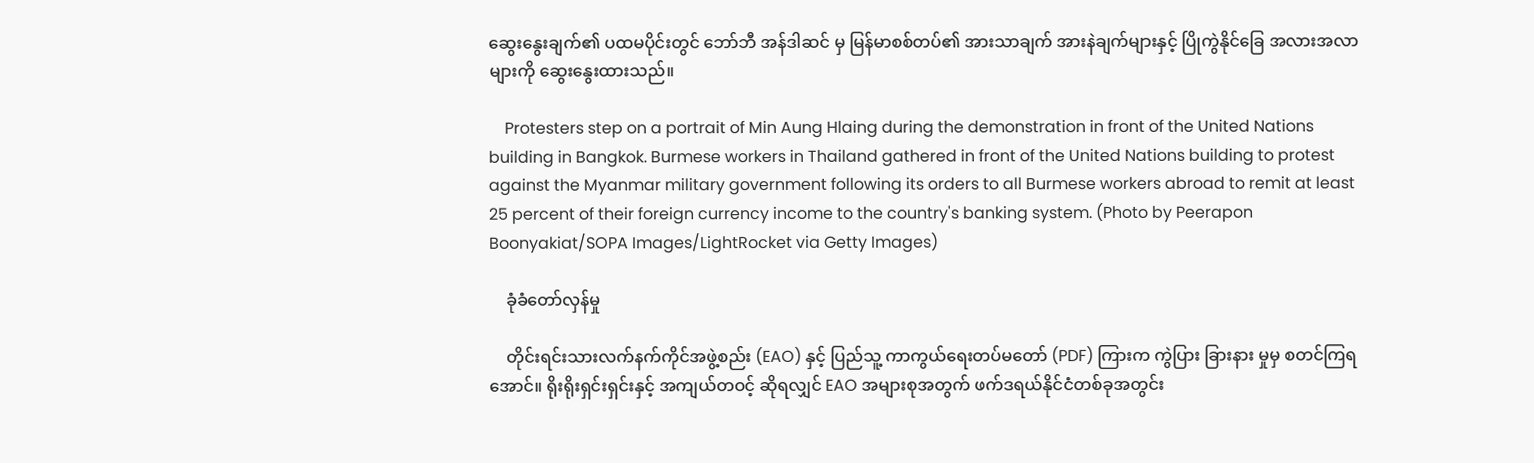ဆွေးနွေးချက်၏ ပထမပိုင်းတွင် ဘော်ဘီ အန်ဒါဆင် မှ မြန်မာစစ်တပ်၏ အားသာချက် အားနဲချက်များနှင့် ပြိုကွဲနိုင်ခြေ အလားအလာများကို ဆွေးနွေးထားသည်။

    Protesters step on a portrait of Min Aung Hlaing during the demonstration in front of the United Nations building in Bangkok. Burmese workers in Thailand gathered in front of the United Nations building to protest against the Myanmar military government following its orders to all Burmese workers abroad to remit at least 25 percent of their foreign currency income to the country's banking system. (Photo by Peerapon Boonyakiat/SOPA Images/LightRocket via Getty Images)

    ခုံခံတော်လှန်မှု

    တိုင်းရင်းသားလက်နက်ကိုင်အဖွဲ့စည်း (EAO) နှင့် ပြည်သူ့ ကာကွယ်ရေးတပ်မတော် (PDF) ကြားက ကွဲပြား ခြားနား မှုမှ စတင်ကြရအောင်။ ရိုးရိုးရှင်းရှင်းနှင့် အကျယ်တဝင့် ဆိုရလျှင် EAO အများစုအတွက် ဖက်ဒရယ်နိုင်ငံတစ်ခုအတွင်း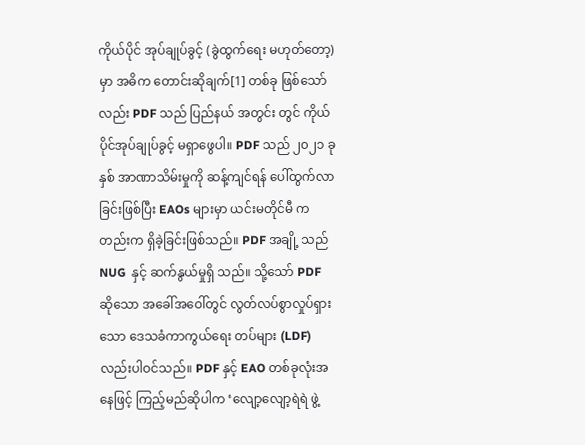ကိုယ်ပိုင် အုပ်ချုပ်ခွင့် (ခွဲထွက်ရေး မဟုတ်တော့) မှာ အဓိက တောင်းဆိုချက်[1] တစ်ခု ဖြစ်သော်လည်း PDF သည် ပြည်နယ် အတွင်း တွင် ကိုယ်ပိုင်အုပ်ချုပ်ခွင့် မရှာဖွေပါ။ PDF သည် ၂၀၂၁ ခုနှစ် အာဏာသိမ်းမှုကို ဆန့်ကျင်ရန် ပေါ်ထွက်လာခြင်းဖြစ်ပြီး EAOs များမှာ ယင်းမတိုင်မီ ကတည်းက ရှိခဲ့ခြင်းဖြစ်သည်။ PDF အချို့ သည် NUG  နှင့် ဆက်နွယ်မှုရှိ သည်။ သို့သော် PDF ဆိုသော အခေါ်အဝေါ်တွင် လွတ်လပ်စွာလှုပ်ရှားသော ဒေသခံကာကွယ်ရေး တပ်များ (LDF) လည်းပါဝင်သည်။ PDF နှင့် EAO တစ်ခုလုံးအနေဖြင့် ကြည့်မည်ဆိုပါက ‘လျော့လျော့ရဲရဲ ဖွဲ့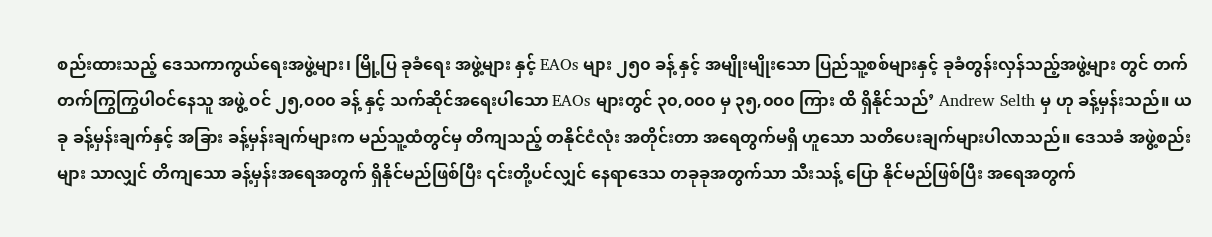စည်းထားသည့် ဒေသကာကွယ်ရေးအဖွဲ့များ၊ မြို့ပြ ခုခံရေး အဖွဲ့များ နှင့် EAOs များ ၂၅၀ ခန့် နှင့် အမျိုးမျိုးသော ပြည်သူ့စစ်များနှင့် ခုခံတွန်းလှန်သည့်အဖွဲ့များ တွင် တက်တက်ကြွကြွပါဝင်နေသူ အဖွဲ့ ဝင် ၂၅,၀၀၀ ခန့် နှင့် သက်ဆိုင်အရေးပါသော EAOs များတွင် ၃၀,၀၀၀ မှ ၃၅,၀၀၀ ကြား ထိ ရှိနိုင်သည်’ Andrew Selth မှ ဟု ခန့်မှန်းသည်။ ယခု ခန့်မှန်းချက်နှင့် အခြား ခန့်မှန်းချက်များက မည်သူ့ထံတွင်မှ တိကျသည့် တနိုင်ငံလုံး အတိုင်းတာ အရေတွက်မရှိ ဟူသော သတိပေးချက်များပါလာသည်။ ‌ဒေသခံ အဖွဲ့စည်းများ သာလျှင် တိကျသော ခန့်မှန်းအရေအတွက် ရှိနိုင်မည်ဖြစ်ပြီး ၎င်းတို့ပင်လျှင် နေရာဒေသ တခုခုအတွက်သာ သီးသန့် ပြော နိုင်မည်ဖြစ်ပြီး အရေအတွက်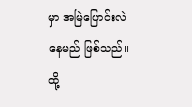မှာ အမြဲပြောင်းလဲနေမည် ဖြစ်သည်။ ထို့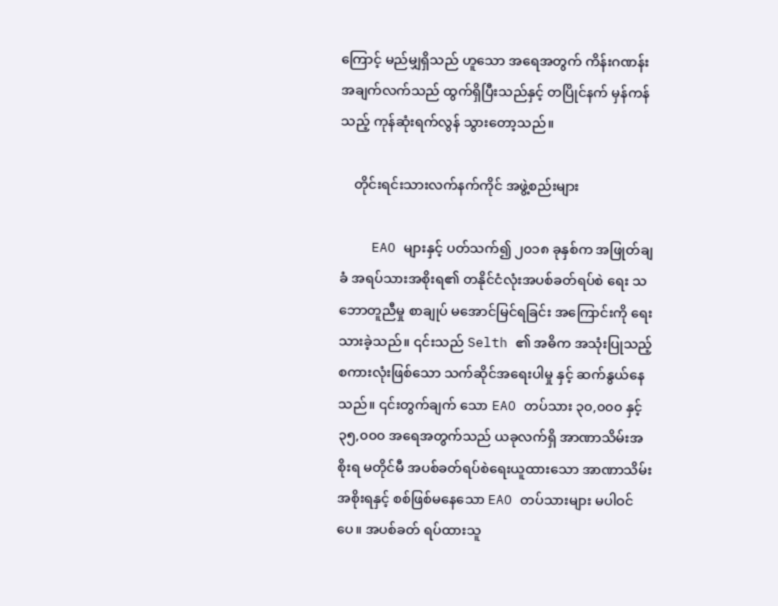ကြောင့် မည်မျှရှိသည် ဟူသော အရေအတွက် ကိန်းဂဏန်းအချက်လက်သည် ထွက်ရှိပြီးသည်နှင့် တပြိုင်နက် မှန်ကန်သည့် ကုန်ဆုံးရက်လွန် သွားတော့သည်။

    တိုင်းရင်းသားလက်နက်ကိုင် အဖွဲ့စည်းများ

    EAO များနှင့် ပတ်သက်၍ ၂၀၁၈ ခုနှစ်က အဖြုတ်ချခံ အရပ်သားအစိုးရ၏ တနိုင်ငံလုံးအပစ်ခတ်ရပ်စဲ ရေး သဘောတူညီမှု စာချုပ် မအောင်မြင်ရခြင်း အကြောင်းကို ရေးသားခဲ့သည်။ ၎င်းသည် Selth ၏ အဓိက အသုံးပြုသည့် စကားလုံးဖြစ်သော သက်ဆိုင်အရေးပါမှု နှင့် ဆက်နွယ်နေသည်။ ၎င်းတွက်ချက် သော EAO တပ်သား ၃၀,၀၀၀ နှင့် ၃၅,၀၀၀ အရေအတွက်သည် ယခုလက်ရှိ အာဏာသိမ်းအစိုးရ မတိုင်မီ အပစ်ခတ်ရပ်စဲရေးယူထားသော အာဏာသိမ်းအစိုးရနှင့် စစ်ဖြစ်မနေသော EAO တပ်သားများ မပါဝင်ပေ။ အပစ်ခတ် ရပ်ထားသူ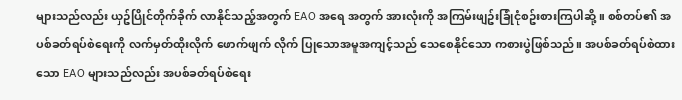များသည်လည်း ယှဥ်ပြိုင်တိုက်ခိုက် လာနိုင်သည့်အတွက် EAO အရေ အတွက် အားလုံးကို အကြမ်းဖျဥ်းခြုံငုံစဥ်းစားကြပါဆို့ ။ စစ်တပ်၏ အပစ်ခတ်ရပ်စဲရေးကို လက်မှတ်ထိုးလိုက် ဖောက်ဖျက် လိုက် ပြုသောအမူအကျင့်သည် သေစေနိုင်သော ကစားပွဲဖြစ်သည်။ အပစ်ခတ်ရပ်စဲထားသော EAO များသည်လည်း အပစ်ခတ်ရပ်စဲရေး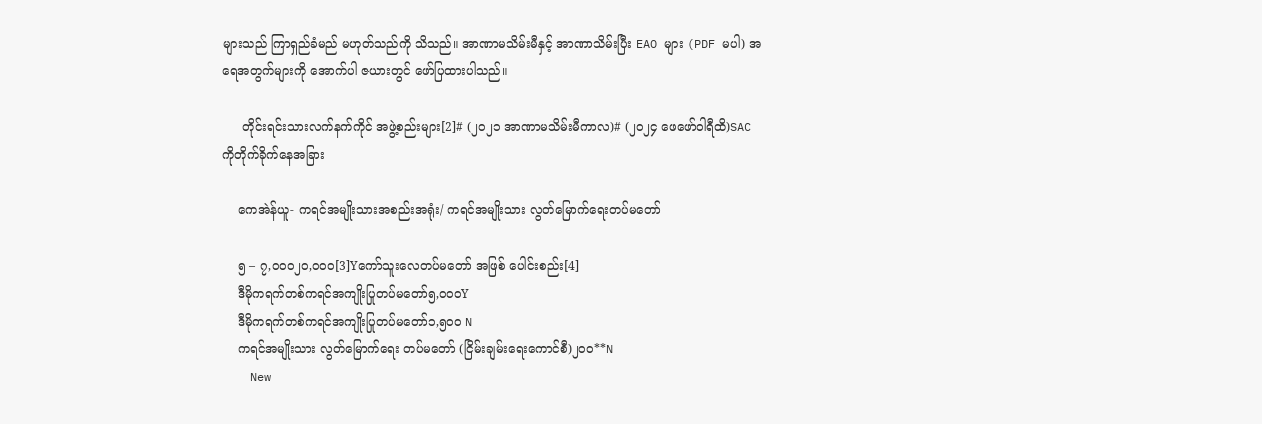များသည် ကြာရှည်ခံမည် မဟုတ်သည်ကို သိသည်။ အာဏာမသိမ်းမီနှင့် အာဏာသိမ်းပြီး EAO များ (PDF မပါ) အရေအတွက်များကို အောက်ပါ ဇယားတွင် ဖော်ပြထားပါသည်။

     တိုင်းရင်းသားလက်နက်ကိုင် အဖွဲ့စည်းများ[2]# (၂၀၂၁ အာဏာမသိမ်းမီကာလ)# (၂၀၂၄ ဖေဖော်ဝါရီထိ)SAC ကိုတိုက်ခိုက်နေအခြား

    ကေအဲန်ယူ- ကရင်အမျိုးသားအစည်းအရုံး/ ကရင်အမျိုးသား လွတ်မြောက်ရေးတပ်မတော်

    ၅ – ၇,၀၀၀၂၀,၀၀၀[3]Yကော်သူးလေတပ်မတော် အဖြစ် ပေါင်းစည်း[4]
    ဒီမိုကရက်တစ်ကရင်အကျိုးပြုတပ်မတော်၅,၀၀၀Y
    ဒီမိုကရက်တစ်ကရင်အကျိုးပြုတပ်မတော်၁,၅၀၀ N
    ကရင်အမျိုးသား လွတ်မြောက်ရေး တပ်မတော် (ငြိမ်းချမ်းရေးကောင်စီ)၂၀၀**N
    New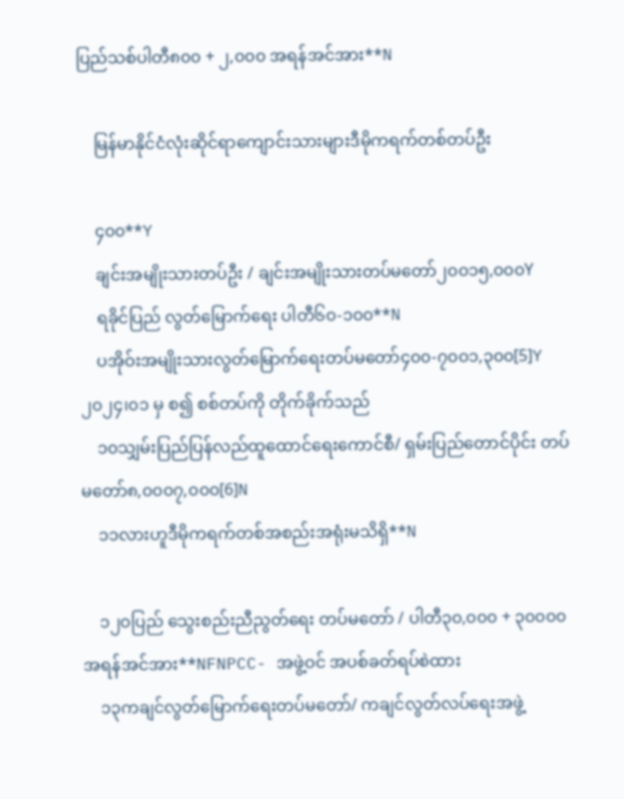ပြည်သစ်ပါတီ၈၀၀ + ၂,၀၀၀ အရန်အင်အား**N

    မြန်မာနိုင်ငံလုံးဆိုင်ရာကျောင်းသားများဒီမိုကရက်တစ်တပ်ဦး

    ၄၀၀**Y
    ချင်းအမျိုးသားတပ်ဦး / ချင်းအမျိုးသားတပ်မတော်၂၀၀၁၅,၀၀၀Y
    ရခိုင်ပြည် လွတ်မြောက်ရေး ပါတီ၆၀-၁၀၀**N
    ပအိုဝ်းအမျိုးသားလွတ်မြောက်ရေးတပ်မတော်၄၀၀-၇၀၀၁,၃၀၀[5]Y၂၀၂၄၊၀၁ မှ စ၍ စစ်တပ်ကို တိုက်ခိုက်သည်
    ၁၀သျှမ်းပြည်ပြန်လည်ထူထောင်ရေးကောင်စီ/ ရှမ်းပြည်တောင်ပိုင်း တပ်မတော်၈,၀၀၀၇,၀၀၀[6]N
    ၁၁လားဟူဒီမိုကရက်တစ်အစည်းအရုံးမသိရှိ**N

    ၁၂ဝပြည် သွေးစည်းညီညွတ်ရေး တပ်မတော် / ပါတီ၃၀,၀၀၀ + ၃၀၀၀၀ အရန်အင်အား**NFNPCC- အဖွဲ့ဝင် အပစ်ခတ်ရပ်စဲထား
    ၁၃ကချင်လွတ်မြောက်ရေးတပ်မတော်/ ကချင်လွတ်လပ်ရေးအဖွဲ့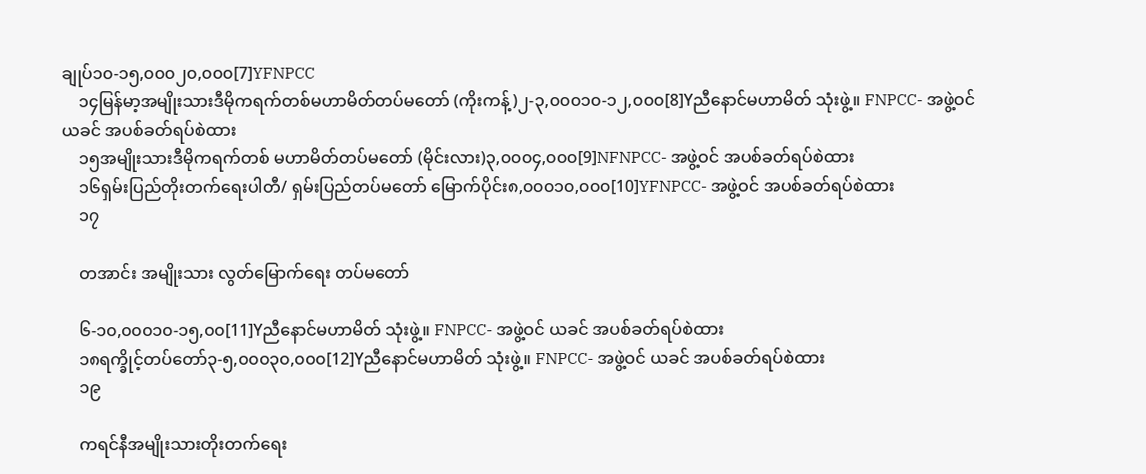ချုပ်၁၀-၁၅,၀၀၀၂၀,၀၀၀[7]YFNPCC
    ၁၄မြန်မာ့အမျိုးသားဒီမိုကရက်တစ်မဟာမိတ်တပ်မတော် (ကိုးကန့်)၂-၃,၀၀၀၁၀-၁၂,၀၀၀[8]Yညီနောင်မဟာမိတ် သုံးဖွဲ့။ FNPCC- အဖွဲ့ဝင် ယခင် အပစ်ခတ်ရပ်စဲထား
    ၁၅အမျိုးသားဒီမိုကရက်တစ် မဟာမိတ်တပ်မတော် (မိုင်းလား)၃,၀၀၀၄,၀၀၀[9]NFNPCC- အဖွဲ့ဝင် အပစ်ခတ်ရပ်စဲထား
    ၁၆ရှမ်းပြည်တိုးတက်ရေးပါတီ/ ရှမ်းပြည်တပ်မတော် မြောက်ပိုင်း၈,၀၀၀၁၀,၀၀၀[10]YFNPCC- အဖွဲ့ဝင် အပစ်ခတ်ရပ်စဲထား
    ၁၇

    တအာင်း အမျိုးသား လွတ်မြောက်ရေး တပ်မတော်

    ၆-၁၀,၀၀၀၁၀-၁၅,၀၀[11]Yညီနောင်မဟာမိတ် သုံးဖွဲ့။ FNPCC- အဖွဲ့ဝင် ယခင် အပစ်ခတ်ရပ်စဲထား
    ၁၈ရက္ခိုင့်တပ်တော်၃-၅,၀၀၀၃၀,၀၀၀[12]Yညီနောင်မဟာမိတ် သုံးဖွဲ့။ FNPCC- အဖွဲ့ဝင် ယခင် အပစ်ခတ်ရပ်စဲထား
    ၁၉

    ကရင်နီအမျိုးသားတိုးတက်ရေး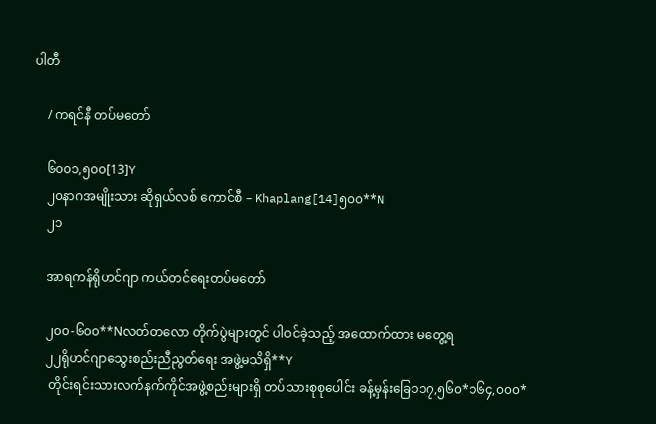ပါတီ

    / ကရင်နီ တပ်မတော်

    ၆၀၀၁,၅၀၀[13]Y
    ၂၀နာဂအမျိုးသား ဆိုရှယ်လစ် ကောင်စီ – Khaplang[14]၅၀၀**N
    ၂၁

    အာရကန်ရိုဟင်ဂျာ ကယ်တင်ရေးတပ်မတော်

    ၂၀၀-၆၀၀**Nလတ်တလော တိုက်ပွဲများတွင် ပါဝင်ခဲ့သည့် အထောက်ထား မတွေ့ရ
    ၂၂ရိုဟင်ဂျာသွေးစည်းညီညွတ်ရေး အဖွဲ့မသိရှိ**Y
     တိုင်းရင်းသားလက်နက်ကိုင်အဖွဲ့စည်းများရှိ တပ်သားစုစုပေါင်း ခန့်မှန်းခြေ၁၁၇,၅၆၀*၁၆၄,၀၀၀*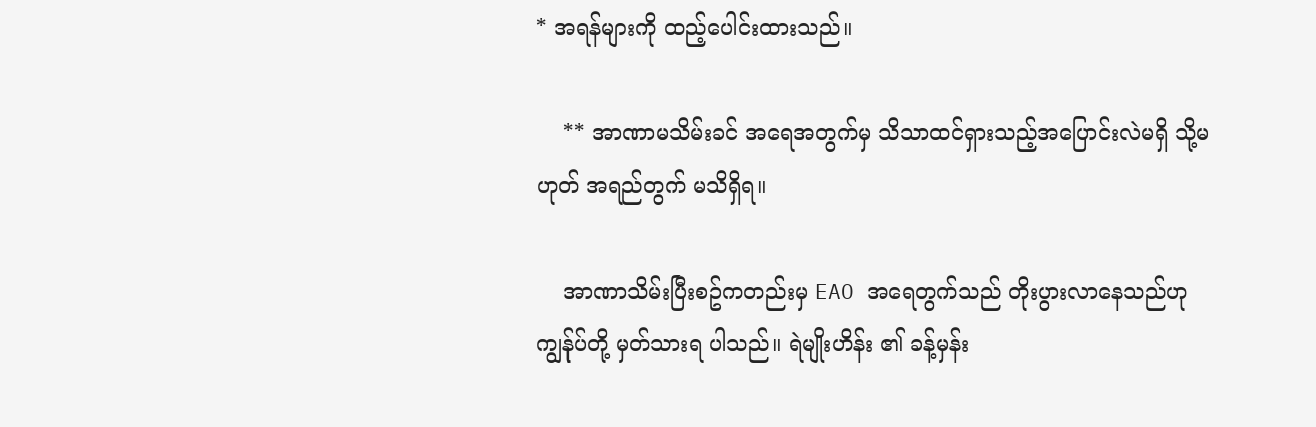* အရန်များကို ထည့်ပေါင်းထားသည်။

    ** အာဏာမသိမ်းခင် အရေအတွက်မှ သိသာထင်ရှားသည့်အပြောင်းလဲမရှိ သို့မဟုတ် အရည်တွက် မသိရှိရ။

    အာဏာသိမ်းပြီးစဥ်ကတည်းမှ EAO အရေတွက်သည် တိုးပွားလာနေသည်ဟု ကျွန်ုပ်တို့ မှတ်သားရ ပါသည်။ ရဲမျိုးဟိန်း ၏ ခန့်မှန်း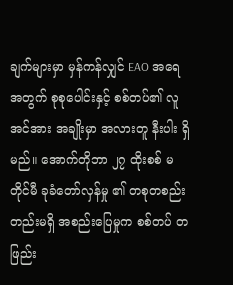ချက်များမှာ မှန်ကန်လျှင် EAO အရေအတွက် စုစုပေါင်းနှင့် စစ်တပ်၏ လူအင်အား အချိုးမှာ အလားတူ နီးပါး ရှိမည်။ အောက်တိုဘာ ၂၇ ထိုးစစ် မတိုင်မီ ခုခံတော်လှန်မှု ၏ တစုတစည်းတည်းမရှိ အစည်းပြေမှုက စစ်တပ် တဖြည်း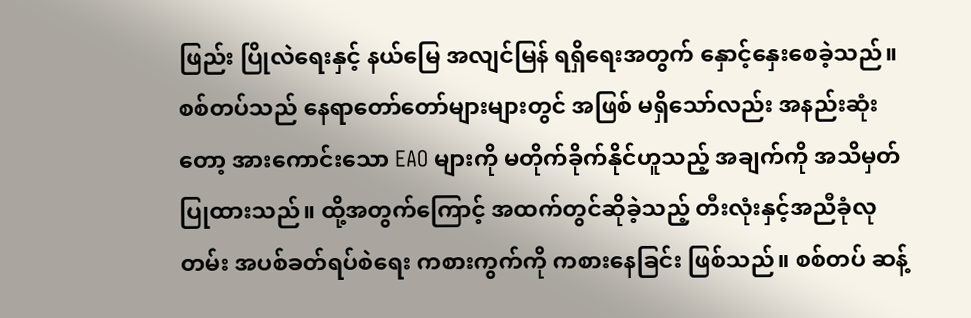ဖြည်း ပြိုလဲရေးနှင့် နယ်မြေ အလျင်မြန် ရရှိရေးအတွက် နှောင့်နှေးစေခဲ့သည်။ စစ်တပ်သည် နေရာတော်တော်များများတွင် အဖြစ် မရှိသော်လည်း အနည်းဆုံးတော့ အားကောင်းသော EAO များကို မတိုက်ခိုက်နိုင်ဟူသည့် အချက်ကို အသိမှတ်ပြုထားသည်။ ထို့အတွက်ကြောင့် အထက်တွင်ဆိုခဲ့သည့် တီးလုံးနှင့်အညီခုံလုတမ်း အပစ်ခတ်ရပ်စဲရေး ကစားကွက်ကို ကစားနေခြင်း ဖြစ်သည်။ စစ်တပ် ဆန့်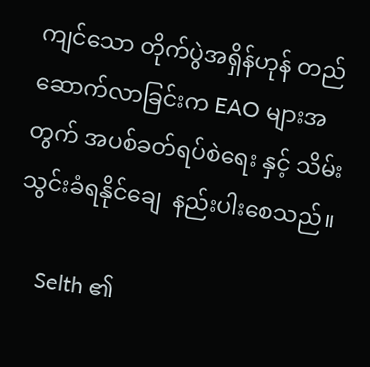ကျင်သော တိုက်ပွဲအရှိန်ဟုန် တည်ဆောက်လာခြင်းက EAO များအတွက် အပစ်ခတ်ရပ်စဲရေး နှင့် သိမ်းသွင်းခံရနိုင်ချေ  နည်းပါးစေသည်။

    Selth ၏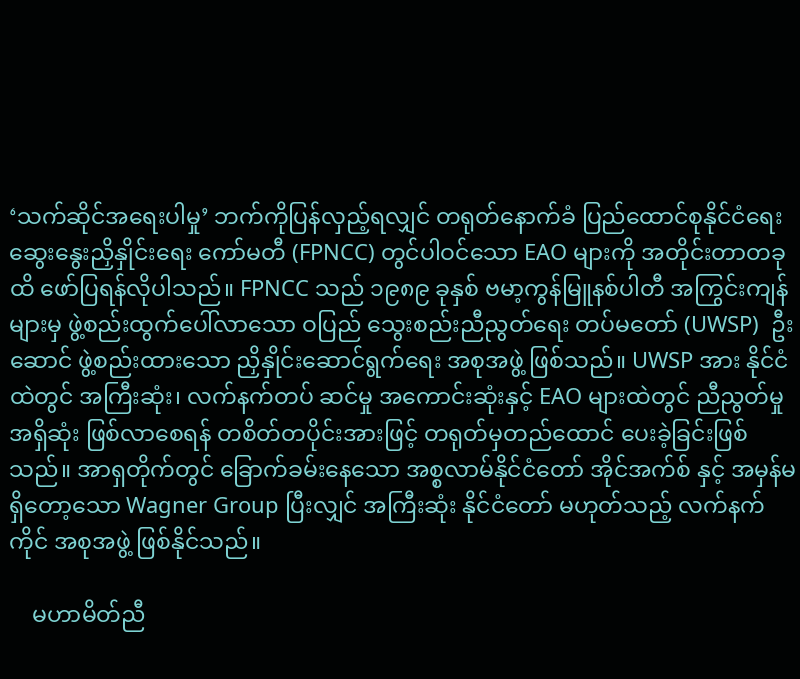‘သက်ဆိုင်အရေးပါမှု’ ဘက်ကိုပြန်လှည့်ရလျှင် တရုတ်နောက်ခံ ပြည်ထောင်စုနိုင်ငံရေး ဆွေးနွေးညှိနှိုင်းရေး ကော်မတီ (FPNCC) တွင်ပါဝင်သော EAO များကို အတိုင်းတာတခုထိ ဖော်ပြရန်လိုပါသည်။ FPNCC သည် ၁၉၈၉ ခုနှစ် ဗမာ့ကွန်မြူနစ်ပါတီ အကြွင်းကျန်များမှ ဖွဲ့စည်းထွက်ပေါ်လာသော ဝပြည် သွေးစည်းညီညွတ်ရေး တပ်မတော် (UWSP)  ဦးဆောင် ဖွဲ့စည်းထားသော ညှိနှိုင်းဆောင်ရွက်ရေး အစုအဖွဲ့ ဖြစ်သည်။ UWSP အား နိုင်ငံထဲတွင် အကြီးဆုံး၊ လက်နက်တပ် ဆင်မှု အကောင်းဆုံးနှင့် EAO များထဲတွင် ညီညွတ်မှုအရှိဆုံး ဖြစ်လာစေရန် တစိတ်တပိုင်းအားဖြင့် တရုတ်မှတည်ထောင် ပေးခဲ့ခြင်းဖြစ်သည်။ အာရှတိုက်တွင် ခြောက်ခမ်းနေသော အစ္စလာမ်နိုင်ငံတော် အိုင်အက်စ် နှင့် အမှန်မရှိတော့သော Wagner Group ပြီးလျှင် အကြီးဆုံး နိုင်ငံတော် မဟုတ်သည့် လက်နက်ကိုင် အစုအဖွဲ့ ဖြစ်နိုင်သည်။

    မဟာမိတ်ညီ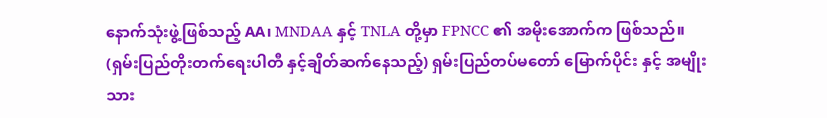နောက်သုံးဖွဲ့ဖြစ်သည့် AA၊ MNDAA နှင့် TNLA တို့မှာ FPNCC ၏ အမိုးအောက်က ဖြစ်သည်။ (ရှမ်းပြည်တိုးတက်ရေးပါတီ နှင့်ချိတ်ဆက်နေသည့်) ရှမ်းပြည်တပ်မတော် မြောက်ပိုင်း နှင့် အမျိုးသား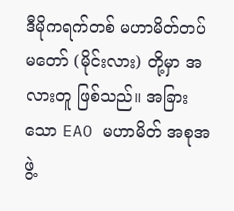ဒီမိုကရက်တစ် မဟာမိတ်တပ်မတော် (မိုင်းလား) တို့မှာ အလားတူ ဖြစ်သည်။ အခြားသော EAO မဟာမိတ် အစုအဖွဲ့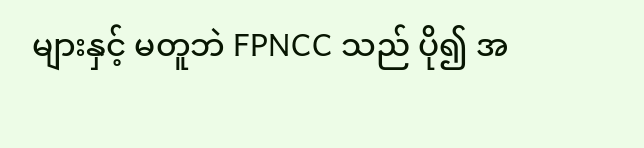များနှင့် မတူဘဲ FPNCC သည် ပို၍ အ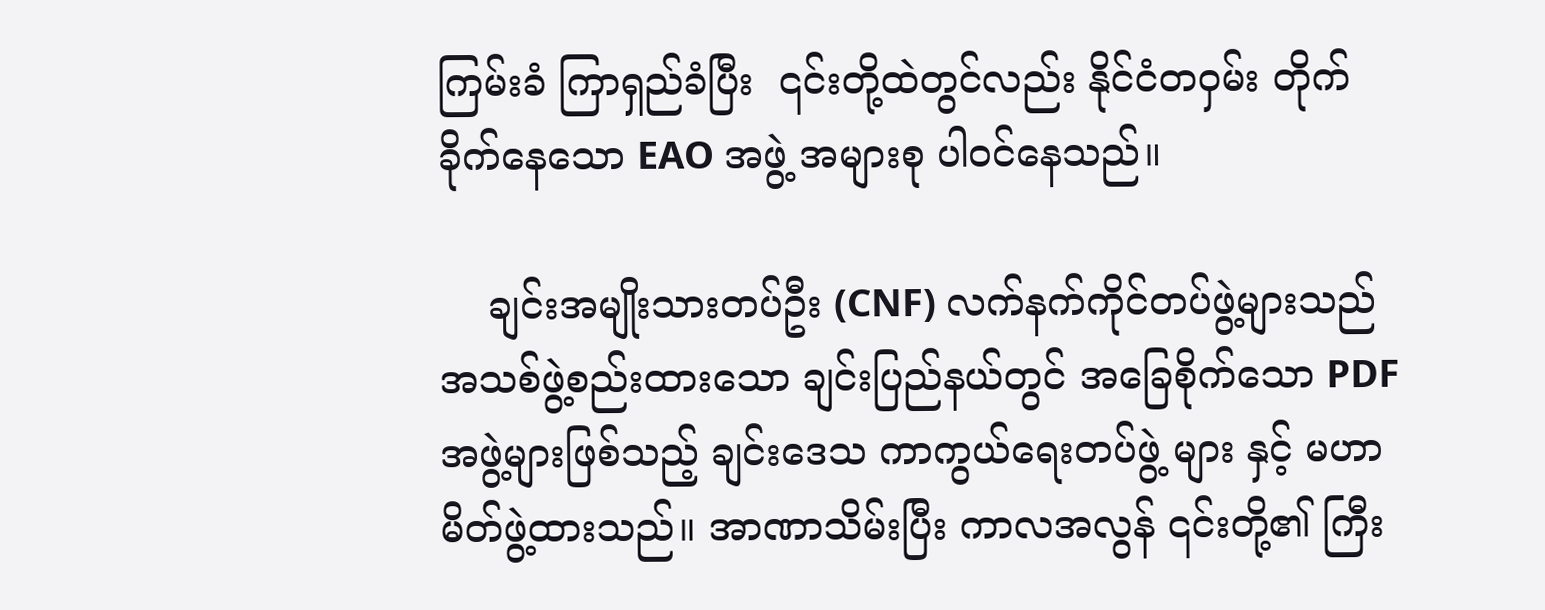ကြမ်းခံ ကြာရှည်ခံပြီး  ၎င်းတို့ထဲတွင်လည်း နိုင်ငံတဝှမ်း တိုက်ခိုက်နေသော EAO အဖွဲ့ အများစု ပါဝင်နေသည်။

    ချင်းအမျိုးသားတပ်ဦး (CNF) လက်နက်ကိုင်တပ်ဖွဲ့များသည် အသစ်ဖွဲ့စည်းထားသော ချင်းပြည်နယ်တွင် အခြေစိုက်သော PDF အဖွဲ့များဖြစ်သည့် ချင်းဒေသ ကာကွယ်ရေးတပ်ဖွဲ့ များ နှင့် မဟာမိတ်ဖွဲ့ထားသည်။ အာဏာသိမ်းပြီး ကာလအလွန် ၎င်းတို့၏ ကြီး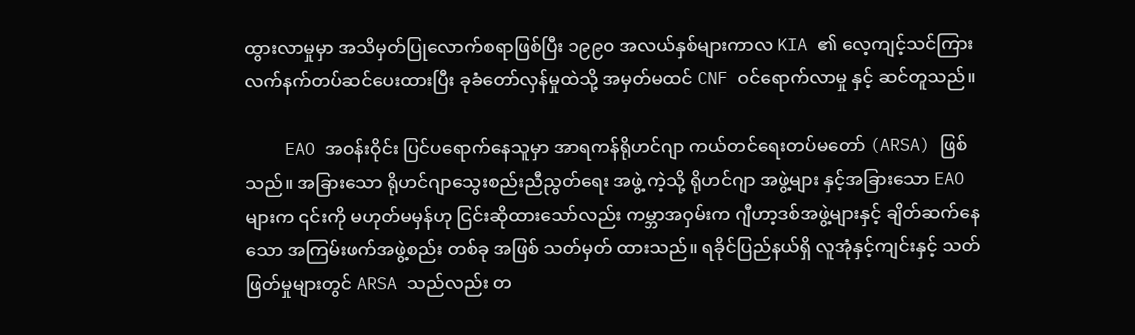ထွားလာမှုမှာ အသိမှတ်ပြုလောက်စရာဖြစ်ပြီး ၁၉၉၀ အလယ်နှစ်များကာလ KIA ၏ လေ့ကျင့်သင်ကြား လက်နက်တပ်ဆင်ပေးထားပြီး ခုခံတော်လှန်မှုထဲသို့ အမှတ်မထင် CNF ဝင်ရောက်လာမှု နှင့် ဆင်တူသည်။

    EAO အဝန်းဝိုင်း ပြင်ပရောက်နေသူမှာ အာရကန်ရိုဟင်ဂျာ ကယ်တင်ရေးတပ်မတော် (ARSA) ဖြစ်သည်။ အခြားသော ရိုဟင်ဂျာသွေးစည်းညီညွတ်ရေး အဖွဲ့ ကဲ့သို့ ရိုဟင်ဂျာ အဖွဲ့များ နှင့်အခြားသော EAO များက ၎င်းကို မဟုတ်မမှန်ဟု ငြင်းဆိုထားသော်လည်း ကမ္ဘာအဝှမ်းက ဂျီဟာ့ဒစ်အဖွဲ့များနှင့် ချိတ်ဆက်နေသော အကြမ်းဖက်အဖွဲ့စည်း တစ်ခု အဖြစ် သတ်မှတ် ထားသည်။ ရခိုင်ပြည်နယ်ရှိ လူအုံနှင့်ကျင်းနှင့် သတ်ဖြတ်မှုများတွင် ARSA သည်လည်း တ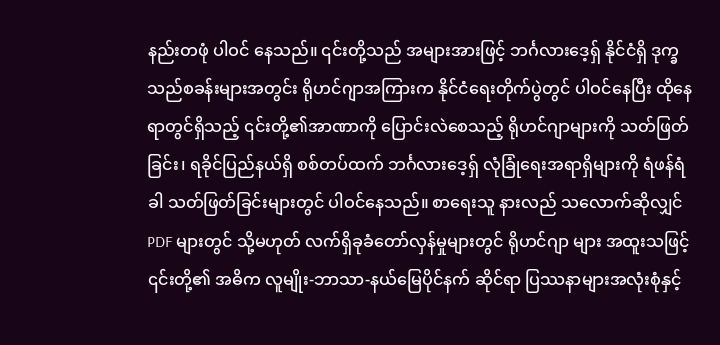နည်းတဖုံ ပါဝင် နေသည်။ ၎င်းတို့သည် အများအားဖြင့် ဘင်္ဂလားဒေ့ရှ် နိုင်ငံရှိ ဒုက္ခသည်စခန်းများအတွင်း ရိုဟင်ဂျာအကြားက နိုင်ငံရေးတိုက်ပွဲတွင် ပါဝင်နေပြီး ထိုနေရာတွင်ရှိသည့် ၎င်းတို့၏အာဏာကို ပြောင်းလဲစေသည့် ရိုဟင်ဂျာများကို သတ်ဖြတ်ခြင်း၊ ရခိုင်ပြည်နယ်ရှိ စစ်တပ်ထက် ဘင်္ဂလားဒေ့ရှ် လုံခြုံရေးအရာရှိများကို ရံဖန်ရံခါ သတ်ဖြတ်ခြင်းများတွင် ပါဝင်နေသည်။ စာရေးသူ နားလည် သလောက်ဆိုလျှင် PDF များတွင် သို့မဟုတ် လက်ရှိခုခံတော်လှန်မှုများတွင် ရိုဟင်ဂျာ များ အထူးသဖြင့် ၎င်းတို့၏ အဓိက လူမျိုး-ဘာသာ-နယ်မြေပိုင်နက် ဆိုင်ရာ ပြဿနာများအလုံးစုံနှင့်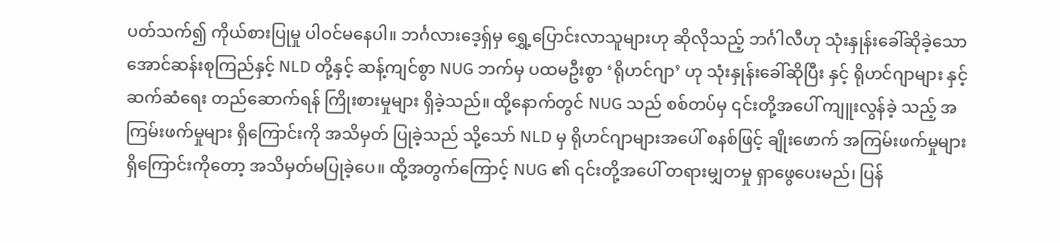ပတ်သက်၍ ကိုယ်စားပြုမှု ပါဝင်မနေပါ။ ဘင်္ဂလားဒေ့ရှ်မှ ရွှေ့ပြောင်းလာသူများဟု ဆိုလိုသည့် ဘင်္ဂါလီဟု သုံးနှုန်းခေါ်ဆိုခဲ့သော အောင်ဆန်းစုကြည်နှင့် NLD တို့နှင့် ဆန့်ကျင်စွာ NUG ဘက်မှ ပထမဦးစွာ ‘ရိုဟင်ဂျာ’ ဟု သုံးနှုန်းခေါ်ဆိုပြီး နှင့် ရိုဟင်ဂျာများ နှင့် ဆက်ဆံရေး တည်ဆောက်ရန် ကြိုးစားမှုများ ရှိခဲ့သည်။ ထို့နောက်တွင် NUG သည် စစ်တပ်မှ ၎င်းတို့အပေါ် ကျူးလွန်ခဲ့ သည့် အကြမ်းဖက်မှုများ ရှိကြောင်းကို အသိမှတ် ပြုခဲ့သည် သို့သော် NLD မှ ရိုဟင်ဂျာများအပေါ် စနစ်ဖြင့် ချိုးဖောက် အကြမ်းဖက်မှုများ ရှိကြောင်းကိုတော့ အသိမှတ်မပြုခဲ့ပေ။ ထို့အတွက်ကြောင့် NUG ၏ ၎င်းတို့အပေါ် တရားမျှတမှု ရှာဖွေပေးမည်၊ ပြန်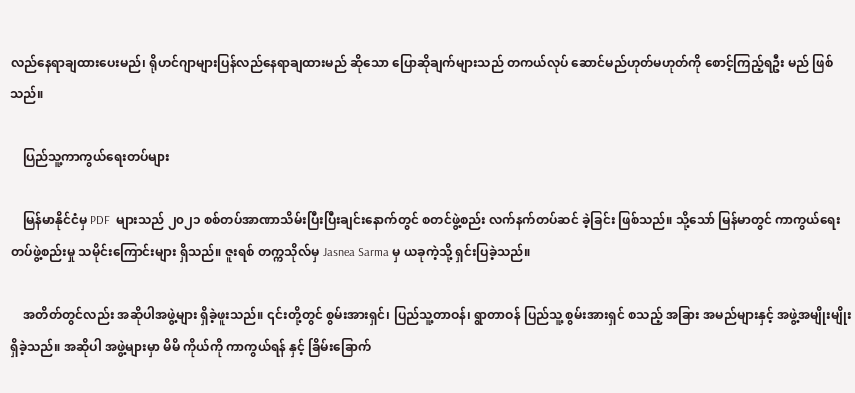လည်နေရာချထားပေးမည်၊ ရိုဟင်ဂျာများပြန်လည်နေရာချထားမည် ဆိုသော ပြောဆိုချက်များသည် တကယ်လုပ် ဆောင်မည်ဟုတ်မဟုတ်ကို စောင့်ကြည့်ရဦး မည် ဖြစ်သည်။

    ပြည်သူ့ကာကွယ်ရေးတပ်များ

    မြန်မာနိုင်ငံမှ PDF  များသည် ၂၀၂၁ စစ်တပ်အာဏာသိမ်းပြီးပြီးချင်းနောက်တွင် စတင်ဖွဲ့စည်း လက်နက်တပ်ဆင် ခဲ့ခြင်း ဖြစ်သည်။ သို့‌သော် မြန်မာတွင် ကာကွယ်ရေးတပ်ဖွဲ့စည်းမှု သမိုင်းကြောင်းများ ရှိသည်။ ဇူးရစ် တက္ကသိုလ်မှ Jasnea Sarma မှ ယခုကဲ့သို့ ရှင်းပြခဲ့သည်။

    အတိတ်တွင်လည်း အဆိုပါအဖွဲ့များ ရှိခဲ့ဖူးသည်။ ၎င်းတို့တွင် စွမ်းအားရှင်၊ ပြည်သူ့တာဝန်၊ ရွာတာဝန် ပြည်သူ့ စွမ်းအားရှင် စသည့် အခြား အမည်များနှင့် အဖွဲ့အမျိုးမျိုးရှိခဲ့သည်။ အဆိုပါ အဖွဲ့များမှာ မိမိ ကိုယ်ကို ကာကွယ်ရန် နှင့် ခြိမ်းခြောက်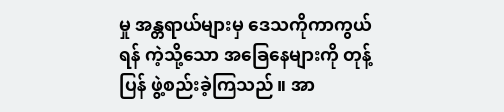မှု အန္တရာယ်များမှ ဒေသကိုကာကွယ်ရန် ကဲ့သို့သော အခြေနေများကို တုန့်ပြန် ဖွဲ့စည်းခဲ့ကြသည်။ အာ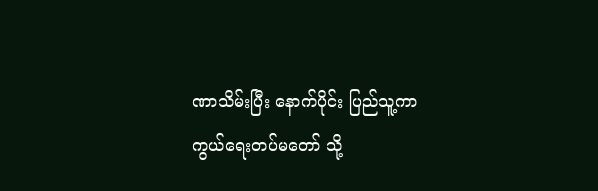ဏာသိမ်းပြီး နောက်ပိုင်း ပြည်သူ့ကာကွယ်ရေးတပ်မတော် သို့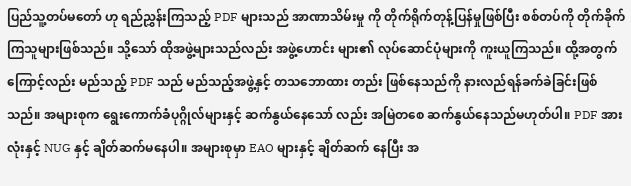ပြည်သူ့တပ်မတော် ဟု ရည်ညွှန်းကြသည့် PDF များသည် အာဏာသိမ်းမှု ကို တိုက်ရိုက်တုန့်ပြန်မှုဖြစ်ပြီး စစ်တပ်ကို တိုက်ခိုက်ကြသူများဖြစ်သည်။ သို့သော် ထိုအဖွဲ့များသည်လည်း အဖွဲ့ဟောင်း များ၏ လုပ်ဆောင်ပုံများကို ကူးယူကြသည်။ ထို့အတွက်ကြောင့်လည်း မည်သည့် PDF သည် မည်သည့်အဖွဲ့နှင့် တသ‌ဘောထား တည်း ဖြစ်နေသည်ကို နားလည်ရန်ခက်ခဲခြင်းဖြစ်သည်။ အများစုက ရွေးကောက်ခံပုဂ္ဂိုလ်များနှင့် ဆက်နွယ်နေသော် လည်း အမြဲတစေ ဆက်နွယ်နေသည်မဟုတ်ပါ။ PDF အားလုံးနှင့် NUG နှင့် ချိတ်ဆက်မနေပါ။ အများစုမှာ EAO များနှင့် ချိတ်ဆက် နေပြီး အ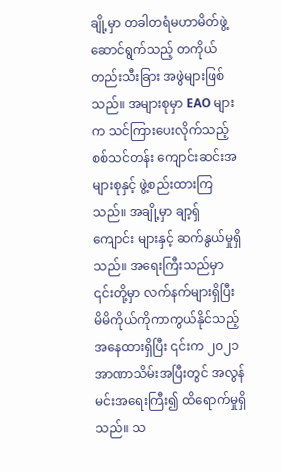ချို့မှာ တခါတရံမဟာမိတ်ဖွဲ့ဆောင်ရွက်သည့် တကိုယ်တည်းသီးခြား အဖွဲများဖြစ်သည်။ အများစုမှာ EAO များက သင်ကြားပေးလိုက်သည့် စစ်သင်တန်း ကျောင်းဆင်းအများစုနှင့် ဖွဲ့စည်းထားကြသည်။ အချို့မှာ ချာ့ရှ် ကျောင်း များနှင့် ဆက်နွယ်မှုရှိသည်။ အရေးကြီးသည်မှာ ၎င်းတို့မှာ လက်နက်များရှိပြီး မိမိကိုယ်ကိုကာကွယ်နိုင်သည့် အနေထားရှိပြီး ၎င်းက ၂၀၂၁ အာဏာသိမ်းအပြီးတွင် အလွန်မင်းအရေးကြီး၍ ထိရောက်မှုရှိသည်။ သ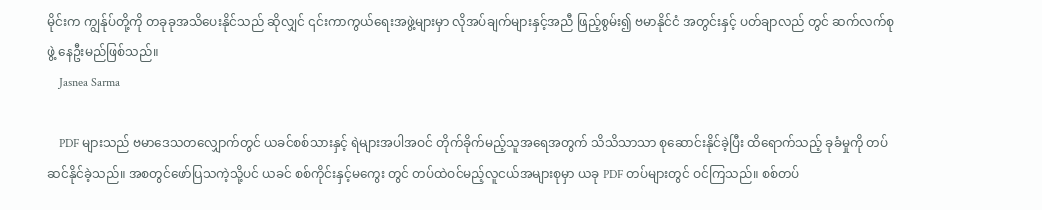မိုင်းက ကျွန်ုပ်တို့ကို တခုခုအသိပေးနိုင်သည် ဆိုလျှင် ၎င်းကာကွယ်ရေးအဖွဲ့များမှာ လိုအပ်ချက်များနှင့်အညီ ဖြည့်စွမ်း၍ ဗမာနိုင်ငံ အတွင်းနှင့် ပတ်ချာလည် တွင် ဆက်လက်စုဖွဲ့ နေဦးမည်ဖြစ်သည်။
    Jasnea Sarma

    PDF များသည် ဗမာဒေသတလျှောက်တွင် ယခင်စစ်သားနှင့် ရဲများအပါအဝင် တိုက်ခိုက်မည့်သူအရေအတွက် သိသိသာသာ စုဆောင်းနိုင်ခဲ့ပြီး ထိရောက်သည့် ခုခံမှုကို တပ်ဆင်နိုင်ခဲ့သည်။ အစတွင်ဖော်ပြသကဲ့သို့ပင် ယခင် စစ်ကိုင်းနှင့်မကွေး တွင် တပ်ထဲဝင်မည့်လူငယ်အများစုမှာ ယခု PDF တပ်များတွင် ဝင်ကြသည်။ စစ်တပ်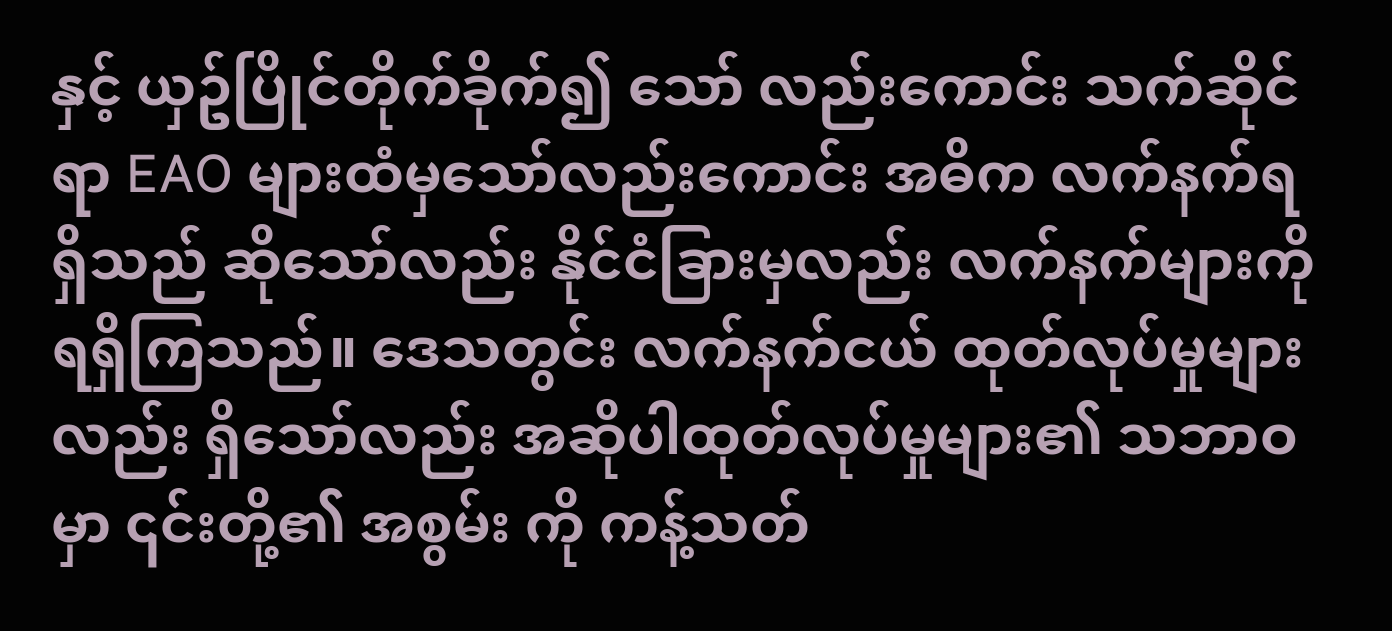နှင့် ယှဥ်ပြိုင်တိုက်ခိုက်၍ သော် လည်းကောင်း သက်ဆိုင်ရာ EAO များထံမှသော်လည်းကောင်း အဓိက လက်နက်ရရှိသည် ဆိုသော်လည်း နိုင်ငံခြားမှလည်း လက်နက်များကို ရရှိကြသည်။ ဒေသတွင်း လက်နက်ငယ် ထုတ်လုပ်မှုများလည်း ရှိသော်လည်း အဆိုပါထုတ်လုပ်မှုများ၏ သဘာဝမှာ ၎င်းတို့၏ အစွမ်း ကို ကန့်သတ်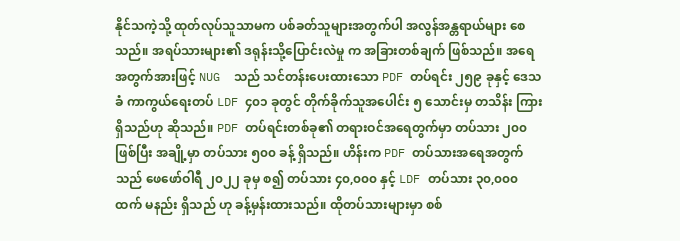နိုင်သကဲ့သို့ ထုတ်လုပ်သူသာမက ပစ်ခတ်သူများအတွက်ပါ အလွန်အန္တရာယ်များ စေသည်။ အရပ်သားများ၏ ဒရုန်းသို့ပြောင်းလဲမှု က အခြားတစ်ချက် ဖြစ်သည်။ အရေအတွက်အားဖြင့် NUG  သည် သင်တန်းပေးထားသော PDF တပ်ရင်း ၂၅၉ ခုနှင့် ဒေသခံ ကာကွယ်ရေးတပ် LDF ၄၀၁ ခုတွင် တိုက်ခိုက်သူအပေါင်း ၅ သောင်းမှ တသိန်း ကြားရှိသည်ဟု ဆိုသည်။ PDF တပ်ရင်းတစ်ခု၏ တရားဝင်အရေတွက်မှာ တပ်သား ၂၀၀ ဖြစ်ပြီး အချို့မှာ တပ်သား ၅၀၀ ခန့် ရှိသည်။ ဟိန်းက PDF တပ်သားအရေအတွက်သည် ဖေဖော်ဝါရီ ၂၀၂၂ ခုမှ စ၍ တပ်သား ၄၀,၀၀၀ နှင့် LDF တပ်သား ၃၀,၀၀၀ ထက် မနည်း ရှိသည် ဟု ခန့်မှန်းထားသည်။ ထိုတပ်သားများမှာ စစ်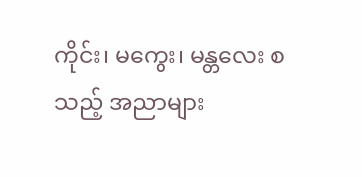ကိုင်း၊ မကွေး၊ မန္တလေး စသည့် အညာများ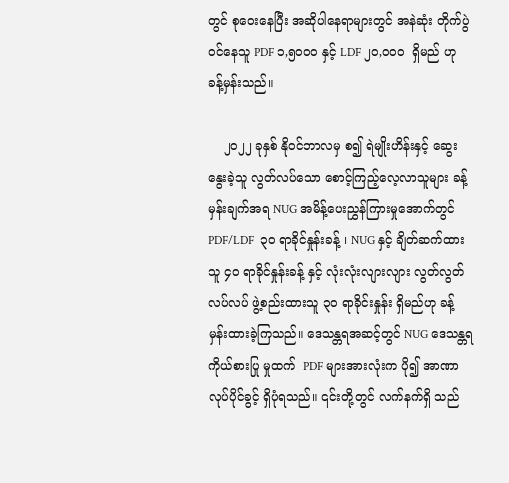တွင် စုဝေးနေပြီး အဆိုပါနေရာများတွင် အနဲဆုံး တိုက်ပွဲဝင်နေသူ PDF ၁,၅၀၀၀ နှင့် LDF ၂၀,၀၀၀  ရှိမည် ဟု ခန့်မှန်းသည်။

    ၂၀၂၂ ခုနှစ် နိုဝင်ဘာလမှ စ၍ ရဲမျိုးဟိန်းနှင့် ဆွေးနွေးခဲ့သူ လွတ်လပ်သော စောင့်ကြည့်လေ့လာသူများ ခန့်မှန်းချက်အရ NUG အမိန့်ပေးညွှန်ကြားမှုအောက်တွင် PDF/LDF  ၃၀ ရာခိုင်နှုန်းခန့် ၊ NUG နှင့် ချိတ်ဆက်ထားသူ ၄၀ ရာခိုင်နှုန်းခန့် နှင့် လုံးလုံးလျားလျား လွတ်လွတ်လပ်လပ် ဖွဲ့စည်းထားသူ ၃၀ ရာခိုင်းနှုန်း ရှိမည်ဟု ခန့်မှန်းထားခဲ့ကြသည်။ ဒေသန္တရအဆင့်တွင် NUG ဒေသန္တရ ကိုယ်စားပြု မှုထက်  PDF များအားလုံးက ပို၍ အာဏာလုပ်ပိုင်ခွင့် ရှိပုံရသည်။ ၎င်းတို့တွင် လက်နက်ရှိ သည်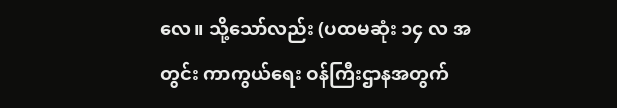လေ။ သို့သော်လည်း (ပထမဆုံး ၁၄ လ အတွင်း ကာကွယ်ရေး ဝန်ကြီးဌာနအတွက်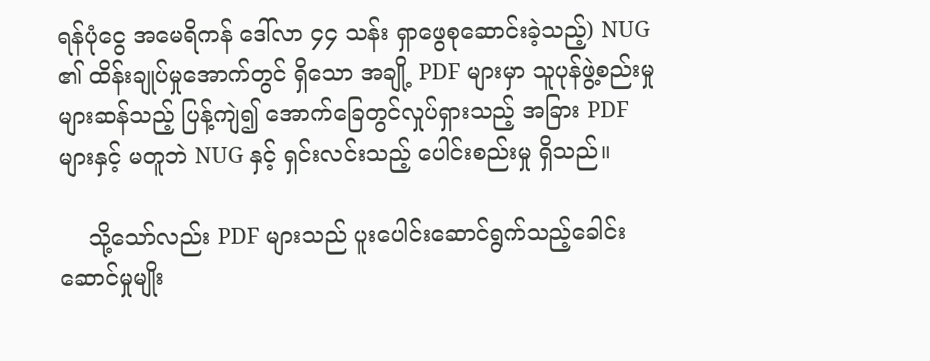ရန်ပုံငွေ အမေရိကန် ဒေါ်လာ ၄၄ သန်း ရှာဖွေစုဆောင်းခဲ့သည့်) NUG ၏ ထိန်းချုပ်မှုအောက်တွင် ရှိသော အချို့ PDF များမှာ သူပုန်ဖွဲ့စည်းမှုများဆန်သည့် ပြန့်ကျဲ၍ အောက်ခြေတွင်လှုပ်ရှားသည့် အခြား PDF များနှင့် မတူဘဲ NUG နှင့် ရှင်းလင်းသည့် ပေါင်းစည်းမှု ရှိသည်။

    သို့သော်လည်း PDF များသည် ပူးပေါင်းဆောင်ရွက်သည့်ခေါင်းဆောင်မှုမျိုး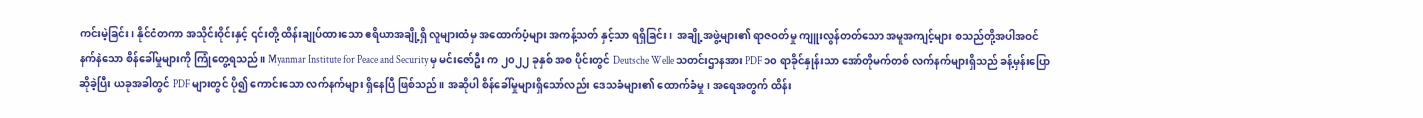ကင်းမဲ့ခြင်း၊ နိုင်ငံတကာ အသိုင်းဝိုင်းနှင့် ၎င်းတို့ ထိန်းချုပ်ထားသော ဧရိယာအချို့ရှိ လူများထံမှ အထောက်ပံ့များ အကန့်သတ် နှင့်သာ ရရှိခြင်း၊  အချို့အဖွဲ့များ၏ ရာဇဝတ်မှု ကျူးလွန်တတ်သော အမူအကျင့်များ စသည်တို့အပါအဝင် နက်နဲသော စိန်ခေါ်မှုများကို ကြုံတွေ့ရသည်။ Myanmar Institute for Peace and Security မှ မင်းဇော်ဦး က ၂၀၂၂ ခုနှစ် အစ ပိုင်းတွင် Deutsche Welle သတင်းဌာနအား PDF ၁၀ ရာခိုင်နှုန်းသာ အော်တိုမက်တစ် လက်နက်များရှိသည် ခန့်မှန်းပြောဆိုခဲ့ပြီး ယခုအခါတွင် PDF များတွင် ပို၍ ကောင်းသော လက်နက်များ ရှိနေပြီ ဖြစ်သည်။ အဆိုပါ စိန်ခေါ်မှုများရှိသော်လည်း ဒေသခံများ၏ ထောက်ခံမှု၊ အရေအတွက် ထိန်း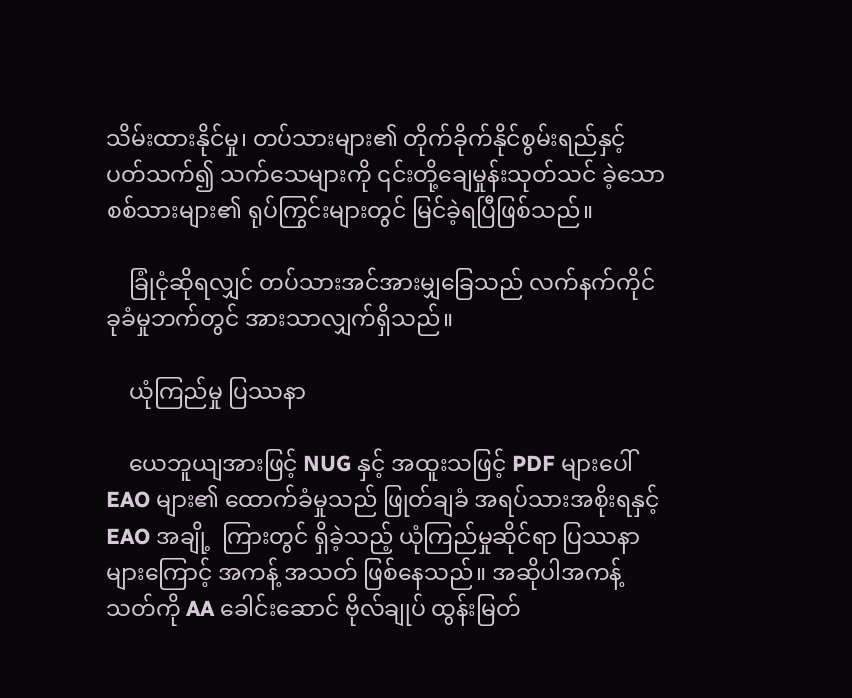သိမ်းထားနိုင်မှု၊ တပ်သားများ၏ တိုက်ခိုက်နိုင်စွမ်းရည်နှင့် ပတ်သက်၍ သက်သေများကို ၎င်းတို့ချေမှုန်းသုတ်သင် ခဲ့သော စစ်သားများ၏ ရုပ်ကြွင်းများတွင် မြင်ခဲ့ရပြီဖြစ်သည်။

    ခြုံငုံဆိုရလျှင် တပ်သားအင်အားမျှခြေသည် လက်နက်ကိုင်ခုခံမှုဘက်တွင် အားသာလျှက်ရှိသည်။

    ယုံကြည်မှု ပြဿနာ

    ယေဘူယျအားဖြင့် NUG နှင့် အထူးသဖြင့် PDF များပေါ် EAO များ၏ ထောက်ခံမှုသည် ဖြုတ်ချခံ အရပ်သားအစိုးရနှင့် EAO အချို့  ကြားတွင် ရှိခဲ့သည့် ယုံကြည်မှုဆိုင်ရာ ပြဿနာများကြောင့် အကန့် အသတ် ဖြစ်နေသည်။ အဆိုပါအကန့်သတ်ကို AA ခေါင်းဆောင် ဗိုလ်ချုပ် ထွန်းမြတ်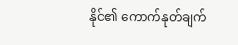နိုင်၏ ကောက်နုတ်ချက်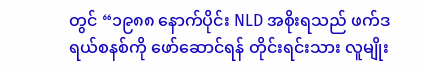တွင် “၁၉၈၈ နောက်ပိုင်း NLD အစိုးရသည် ဖက်ဒရယ်စနစ်ကို ဖော်ဆောင်ရန် တိုင်းရင်းသား လူမျိုး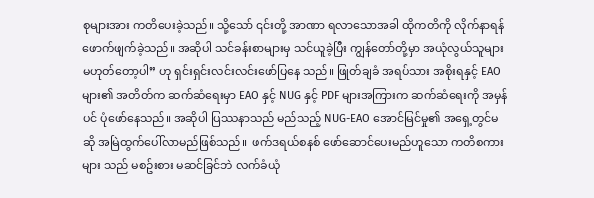စုများအား ကတိပေးခဲ့သည်။ သို့သော် ၎င်းတို့ အာဏာ ရလာသောအခါ ထိုကတိကို လိုက်နာရန် ဖောက်ဖျက်ခဲ့သည်။ အဆိုပါ သင်ခန်းစာများမှ သင်ယူခဲ့ပြီး ကျွန်တော်တို့မှာ အယုံလွယ်သူများ မဟုတ်တော့ပါ” ဟု ရှင်းရှင်းလင်းလင်းဖော်ပြနေ သည်။ ဖြုတ်ချခံ အရပ်သား အစိုးရနှင့် EAO များ၏ အတိတ်က ဆက်ဆံရေးမှာ EAO နှင့် NUG နှင့် PDF များအကြားက ဆက်ဆံရေးကို အမှန်ပင် ပုံဖော်နေသည်။ အဆိုပါ ပြဿနာသည် မည်သည့် NUG-EAO အောင်မြင်မှု၏ အရှေ့တွင်မဆို အမြဲထွက်ပေါ်လာမည်ဖြစ်သည်။  ဖက်ဒရယ်စနစ် ဖော်ဆောင်ပေးမည်ဟူသော ကတိစကား များ သည် မစဥ်းစား မဆင်ခြင်ဘဲ လက်ခံယုံ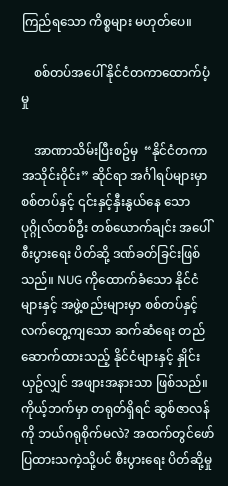ကြည်ရသော ကိစ္စများ မဟုတ်ပေ။

    စစ်တပ်အပေါ် နိုင်ငံတကာထောက်ပံ့မှု

    အာဏာသိမ်းပြီးစဥ်မှ  “နိုင်ငံတကာအသိုင်းဝိုင်း” ဆိုင်ရာ အင်္ဂါရပ်များမှာ စစ်တပ်နှင့် ၎င်းနှင့်နှီးနွယ်နေ သော ပုဂ္ဂိုလ်တစ်ဦး တစ်ယောက်ချင်း အပေါ် စီးပွားရေး ပိတ်ဆို့ ဒဏ်ခတ်ခြင်းဖြစ်သည်။ NUG ကိုထောက်ခံသော နိုင်ငံများနှင့် အဖွဲ့စည်းများမှာ စစ်တပ်နှင့် လက်တွေ့ကျသော ဆက်ဆံရေး တည်ဆောက်ထားသည့် နိုင်ငံများနှင့် နှိုင်းယှဥ်လျှင် အဖျားအနားသာ ဖြစ်သည်။ ကိုယ့်ဘက်မှာ တရုတ်ရှိရင် ဆွစ်ဇာလန်ကို ဘယ်ဂရုစိုက်မလဲ? အထက်တွင်ဖော်ပြထားသကဲ့သို့ပင် စီးပွားရေး ပိတ်ဆို့မှု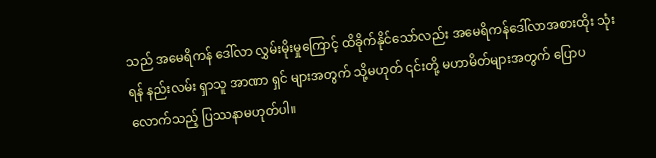သည် အမေရိကန် ဒေါ်လာ လွှမ်းမိုးမှုကြောင့် ထိခိုက်နိုင်သော်လည်း အမေရိကန်ဒေါ်လာအစားထိုး သုံးရန် နည်းလမ်း ရှာသူ အာဏာ ရှင် များအတွက် သို့မဟုတ် ၎င်းတို့ မဟာမိတ်များအတွက် ပြောပလောက်သည့် ပြဿနာမဟုတ်ပါ။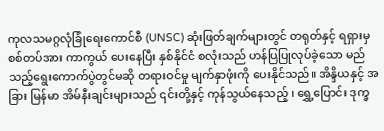ကုလသမဂ္ဂလုံခြုံရေးကောင်စီ (UNSC) ဆုံးဖြတ်ချက်များတွင် တရုတ်နှင့် ရရှားမှ စစ်တပ်အား ကာကွယ် ပေးနေပြီး နှစ်နိုင်ငံ စလုံးသည် ဟန်ပြပြုလုပ်ခဲ့သော မည်သည့်ရွေးကောက်ပွဲတွင်မဆို တရားဝင်မှု မျက်နှာဖုံးကို ပေးနိုင်သည်။ အိန္ဒိယနှင့် အခြား မြန်မာ အိမ်နီးချင်းများသည် ၎င်းတို့နှင့် ကုန်သွယ်နေသည့် ၊ ရွှေ့ပြောင်း ဒုက္ခ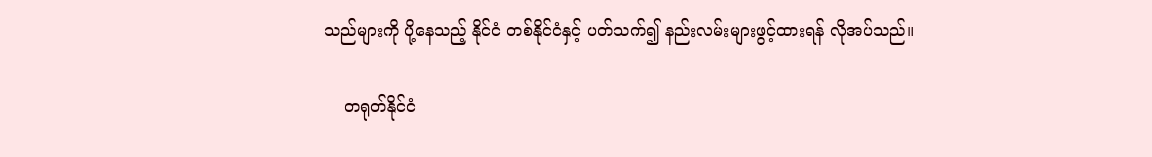သည်များကို ပို့နေသည့် နိုင်ငံ တစ်နိုင်ငံနှင့် ပတ်သက်၍ နည်းလမ်းများဖွင့်ထားရန် လိုအပ်သည်။

    တရုတ်နိုင်ငံ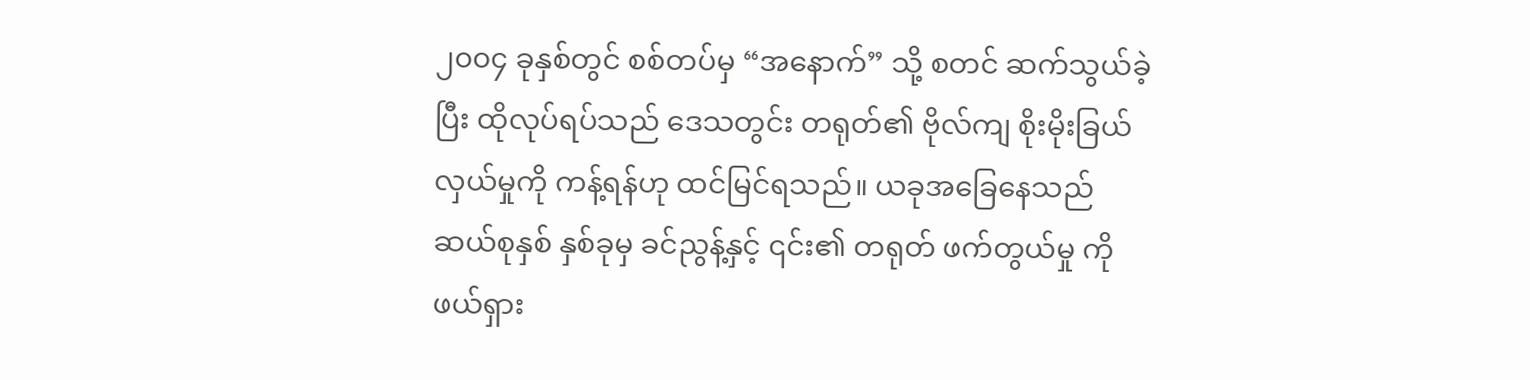၂၀၀၄ ခုနှစ်တွင် စစ်တပ်မှ “အနောက်” သို့ စတင် ဆက်သွယ်ခဲ့ပြီး ထိုလုပ်ရပ်သည် ဒေသတွင်း တရုတ်၏ ဗိုလ်ကျ စိုးမိုးခြယ်လှယ်မှုကို ကန့်ရန်ဟု ထင်မြင်ရသည်။ ယခုအခြေနေသည် ဆယ်စုနှစ် နှစ်ခုမှ ခင်ညွန့်နှင့် ၎င်း၏ တရုတ် ဖက်တွယ်မှု ကို ဖယ်ရှား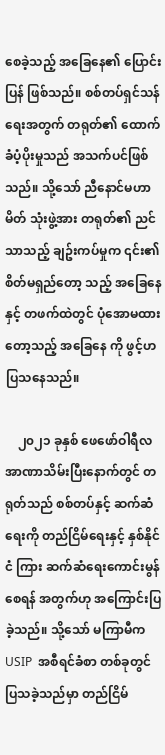စေခဲ့သည့် အခြေနေ၏ ပြောင်းပြန် ဖြစ်သည်။ စစ်တပ်ရှင်သန်ရေးအတွက် တရုတ်၏ ထောက်ခံပံ့ပိုးမှုသည် အသက်ပင်ဖြစ်သည်။ သို့သော် ညီနောင်မဟာမိတ် သုံးဖွဲ့အား တရုတ်၏ ညင်သာသည့် ချဥ်းကပ်မှုက ၎င်း၏ စိတ်မရှည်တော့ သည့် အခြေနေနှင့် တဖက်ထဲတွင် ပုံအောမထားတော့သည့် အခြေနေ ကို ဖွင့်ဟ  ပြသနေသည်။

    ၂၀၂၁ ခုနှစ် ဖေဖော်ဝါရီလ အာဏာသိမ်းပြီးနောက်တွင် တရုတ်သည် စစ်တပ်နှင့် ဆက်ဆံရေးကို တည်ငြိမ်ရေးနှင့် နှစ်နိုင်ငံ ကြား ဆက်ဆံရေးကောင်းမွန်စေရန် အတွက်ဟု အကြောင်းပြခဲ့သည်။ သို့သော် မကြာမီက USIP  အစီရင်ခံစာ တစ်ခုတွင် ပြသခဲ့သည်မှာ တည်ငြိမ်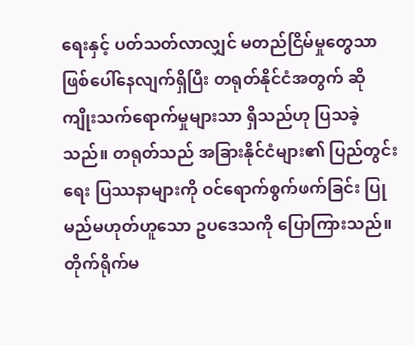ရေးနှင့် ပတ်သတ်လာလျှင် မတည်ငြိမ်မှုတွေသာ ဖြစ်ပေါ်နေလျက်ရှိပြီး တရုတ်နိုင်ငံအတွက် ဆိုကျိုးသက်ရောက်မှုများသာ ရှိသည်ဟု ပြသခဲ့သည်။ တရုတ်သည် အခြားနိုင်ငံများ၏ ပြည်တွင်းရေး ပြဿနာများကို ဝင်ရောက်စွက်ဖက်ခြင်း ပြုမည်မဟုတ်ဟူသော ဥပဒေသကို ပြောကြားသည်။ တိုက်ရိုက်မ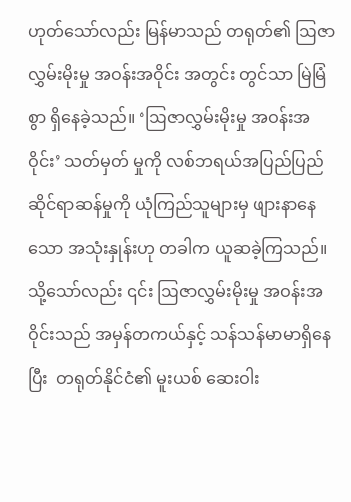ဟုတ်သော်လည်း မြန်မာသည် တရုတ်၏ ဩဇာလွှမ်းမိုးမှု အဝန်းအဝိုင်း အတွင်း တွင်သာ မြဲမြံစွာ ရှိနေခဲ့သည်။ ‘ဩဇာလွှမ်းမိုးမှု အဝန်းအဝိုင်း’ သတ်မှတ် မှုကို လစ်ဘရယ်အပြည်ပြည်ဆိုင်ရာဆန်မှုကို ယုံကြည်သူများမှ ဖျားနာနေသော အသုံးနှုန်းဟု တခါက ယူဆခဲ့ကြသည်။ သို့သော်လည်း ၎င်း ဩဇာလွှမ်းမိုးမှု အဝန်းအဝိုင်းသည် အမှန်တကယ်နှင့် သန်သန်မာမာရှိနေပြီး  တရုတ်နိုင်ငံ၏ မူးယစ် ဆေးဝါး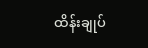ထိန်းချုပ်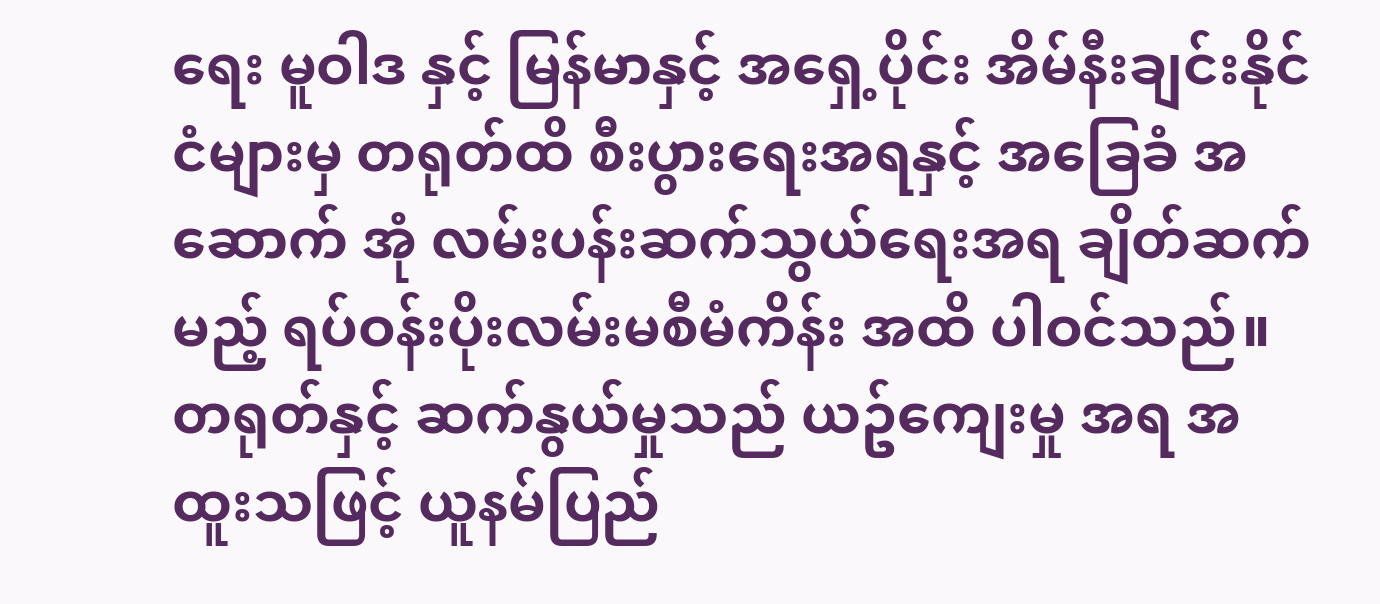ရေး မူဝါဒ နှင့် မြန်မာနှင့် အရှေ့ပိုင်း အိမ်နီးချင်းနိုင်ငံများမှ တရုတ်ထိ စီးပွားရေးအရနှင့် အခြေခံ အဆောက် အုံ လမ်းပန်းဆက်သွယ်ရေးအရ ချိတ်ဆက်မည့် ရပ်ဝန်းပိုးလမ်းမစီမံကိန်း အထိ ပါဝင်သည်။ တရုတ်နှင့် ဆက်နွယ်မှုသည် ယဥ်ကျေးမှု အရ အထူးသဖြင့် ယူနမ်ပြည်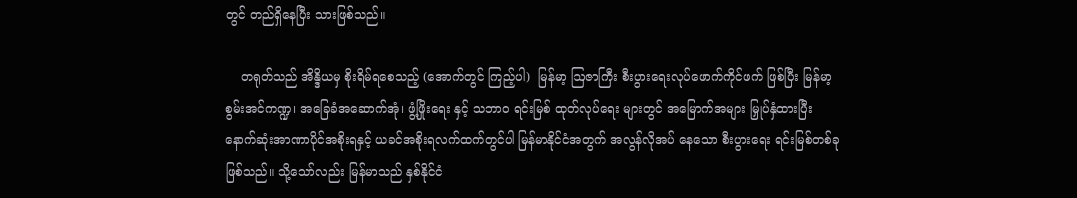တွင် တည်ရှိနေပြီး သားဖြစ်သည်။

    တရုတ်သည် အိန္ဒိယမှ စိုးရိမ်ရစေသည့် (အောက်တွင် ကြည့်ပါ)  မြန်မာ့ ဩဇာကြီး စီးပွားရေးလုပ်ဖောက်ကိုင်ဖက် ဖြစ်ပြီး မြန်မာ့ စွမ်းအင်ကဏ္ဍ၊ အခြေခံအဆောက်အုံ၊ ဖွံ့ဖြိုးရေး နှင့် သဘာဝ ရင်းမြစ် ထုတ်လုပ်ရေး များတွင် အမြောက်အများ မြှုပ်နှံထားပြီး နောက်ဆုံးအာဏာပိုင်အစိုးရနှင့် ယခင်အစိုးရလက်ထက်တွင်ပါ မြန်မာနိုင်ငံအတွက် အလွန်လိုအပ် နေသော စီးပွားရေး ရင်းမြစ်တစ်ခုဖြစ်သည်။ သို့သော်လည်း မြန်မာသည် နှစ်နိုင်ငံ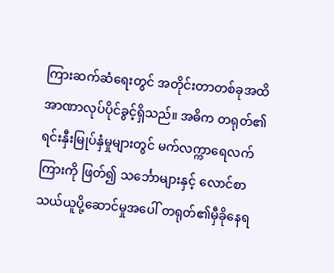ကြားဆက်ဆံရေးတွင် အတိုင်းတာတစ်ခုအထိ အာဏာလုပ်ပိုင်ခွင့်ရှိသည်။ အဓိက တရုတ်၏ ရင်းနှီးမြုပ်နှံမှုများတွင် မက်လက္ကာရေလက်ကြားကို ဖြတ်၍ သင်္ဘောများနှင့် လောင်စာ သယ်ယူပို့ဆောင်မှုအပေါ် တရုတ်၏မှီခိုနေရ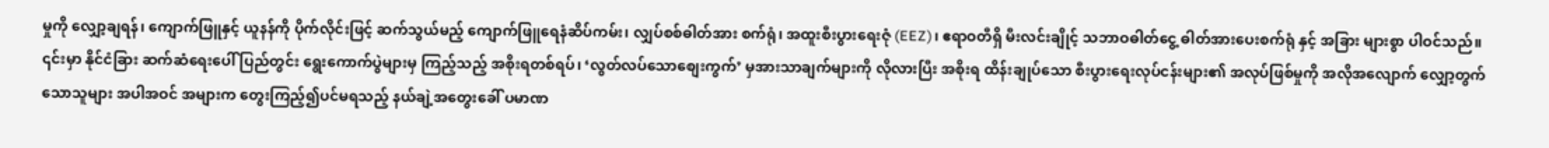မှုကို လျှော့ချရန်၊ ကျောက်ဖြူနှင့် ယူနန်ကို ပိုက်လိုင်းဖြင့် ဆက်သွယ်မည့် ကျောက်ဖြူရေနံဆိပ်ကမ်း၊ လျှပ်စစ်ဓါတ်အား စက်ရုံ၊ အထူးစီးပွားရေးဇုံ (EEZ)၊ ဧရာဝတီရှိ မီးလင်းချိုင့် သဘာဝဓါတ်‌ငွေ့ ဓါတ်အားပေးစက်ရုံ နှင့် အခြား များစွာ ပါဝင်သည်။ ၎င်းမှာ နိုင်ငံခြား ဆက်ဆံရေးပေါ် ပြည်တွင်း ရွေးကောက်ပွဲများမှ ကြည့်သည့် အစိုးရတစ်ရပ်၊ ‘လွတ်လပ်သောစျေးကွက်’ မှအားသာချက်များကို လိုလားပြီး အစိုးရ ထိန်းချုပ်သော စီးပွားရေးလုပ်ငန်းများ၏ အလုပ်ဖြစ်မှုကို အလိုအလျောက် လျှော့တွက်သောသူများ အပါအဝင် အများက တွေးကြည့်၍ပင်မရသည့် နယ်ချဲ့အတွေးခေါ် ပမာဏ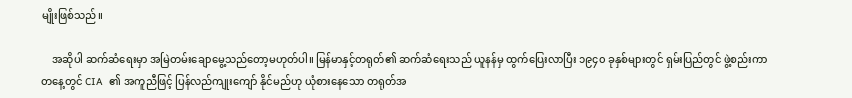မျိုးဖြစ်သည်။

    အဆိုပါ ဆက်ဆံရေးမှာ အမြဲတမ်းချောမွေ့သည်တော့မဟုတ်ပါ။ မြန်မာနှင့်တရုတ်၏ ဆက်ဆံရေးသည် ယူနန်မှ ထွက်ပြေးလာပြီး ၁၉၄၀ ခုနှစ်များတွင် ရှမ်းပြည်တွင် ဖွဲ့စည်းကာ တနေ့တွင် CIA  ၏ အကူညီဖြင့် ပြန်လည်ကျုးကျော် နိုင်မည်ဟု ယုံစားနေသော တရုတ်အ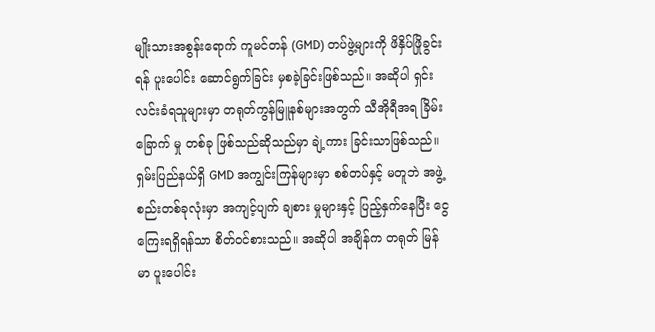မျိုးသားအစွန်းရောက် ကူမင်တန် (GMD) တပ်ဖွဲ့များကို ဖိနှိပ်ဖြိုခွင်းရန် ပူးပေါင်း ဆောင်ရွက်ခြင်း မှစခဲ့ခြင်းဖြစ်သည်။ အဆိုပါ ရှင်းလင်းခံရသူများမှာ တရုတ်ကွန်မြူနစ်များအတွက် သီအိုရီအရ ခြိမ်းခြောက် မှု တစ်ခု ဖြစ်သည်ဆိုသည်မှာ ချဲ့ကား ခြင်းသာဖြစ်သည်။  ရှမ်းပြည်နယ်ရှိ GMD အကျွင်းကြန်များမှာ စစ်တပ်နှင့် မတူဘဲ အဖွဲ့စည်းတစ်ခုလုံးမှာ အကျင့်ပျက် ချစား မှုများနှင့် ပြည့်နှက်နေပြီး ငွေကြေးရရှိရန်သာ စိတ်ဝင်စားသည်။ အဆိုပါ အချိန်က တရုတ် မြန်မာ ပူးပေါင်း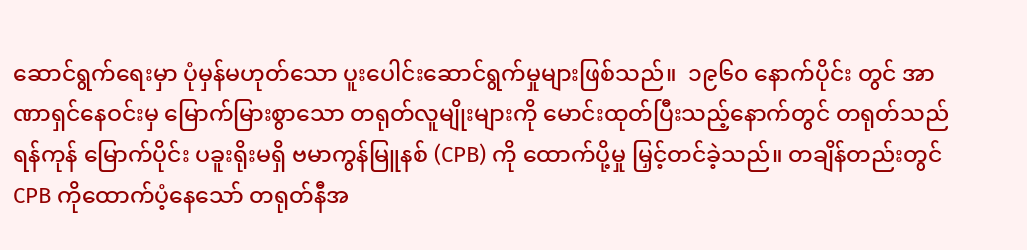ဆောင်ရွက်ရေးမှာ ပုံမှန်မဟုတ်သော ပူးပေါင်းဆောင်ရွက်မှုများဖြစ်သည်။  ၁၉၆၀ နောက်ပိုင်း တွင် အာဏာရှင်နေဝင်းမှ မြောက်မြားစွာသော တရုတ်လူမျိုးများကို မောင်းထုတ်ပြီးသည့်နောက်တွင် တရုတ်သည် ရန်ကုန် မြောက်ပိုင်း ပခူးရိုးမရှိ ဗမာကွန်မြူနစ် (CPB) ကို ထောက်ပို့မှု မြှင့်တင်ခဲ့သည်။ တချိန်တည်းတွင် CPB ကိုထောက်ပံ့နေသော် တရုတ်နီအ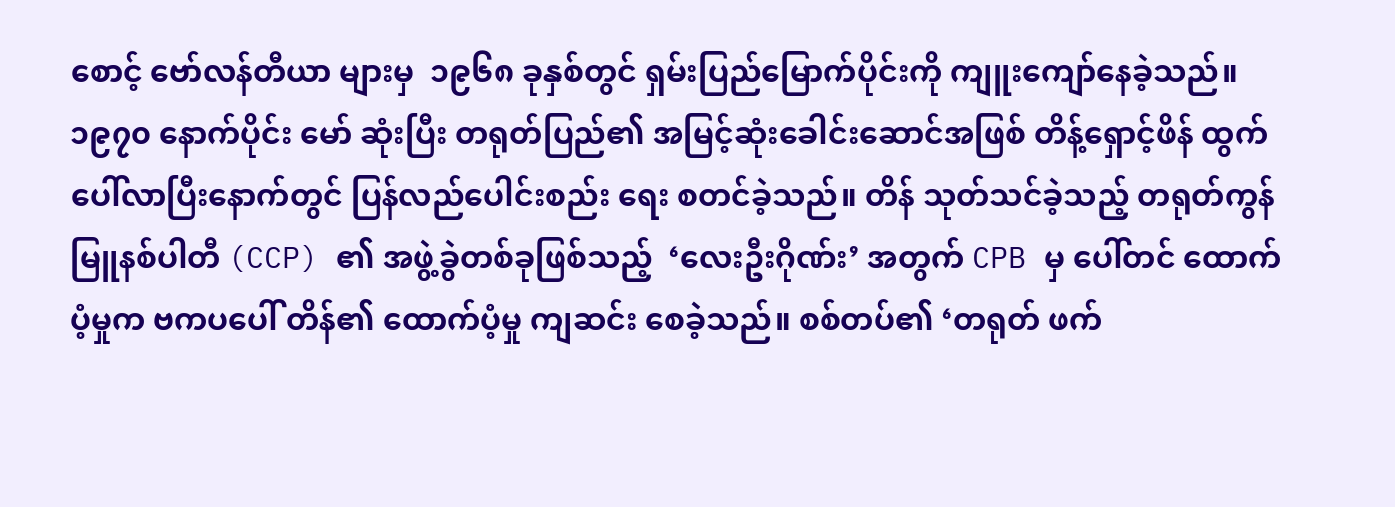စောင့် ဗော်လန်တီယာ များမှ  ၁၉၆၈ ခုနှစ်တွင် ရှမ်းပြည်မြောက်ပိုင်းကို ကျူးကျော်နေခဲ့သည်။  ၁၉၇၀ နောက်ပိုင်း မော် ဆုံးပြီး တရုတ်ပြည်၏ အမြင့်ဆုံးခေါင်းဆောင်အဖြစ် တိန့်ရှောင့်ဖိန် ထွက်ပေါ်လာပြီးနောက်တွင် ပြန်လည်ပေါင်းစည်း ရေး စတင်ခဲ့သည်။ တိန် သုတ်သင်ခဲ့သည့် တရုတ်ကွန်မြူနစ်ပါတီ (CCP) ၏ အဖွဲ့ခွဲတစ်ခုဖြစ်သည့်  ‘လေးဦးဂိုဏ်း’ အတွက် CPB မှ ပေါ်တင် ထောက်ပံ့မှုက ဗကပပေါ် တိန်၏ ထောက်ပံ့မှု ကျဆင်း စေခဲ့သည်။ စစ်တပ်၏ ‘တရုတ် ဖက်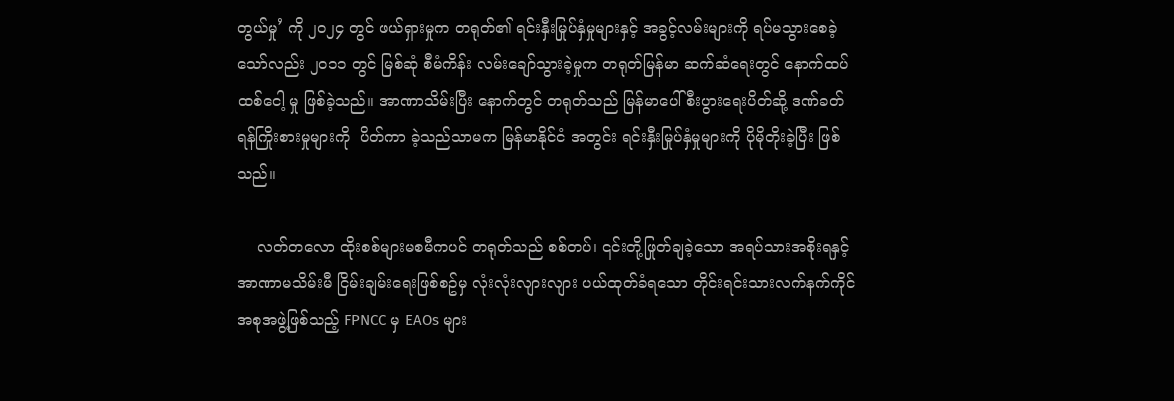တွယ်မှု’ ကို ၂၀၂၄ တွင် ဖယ်ရှားမှုက တရုတ်၏ ရင်းနှီးမြုပ်နှံမှုများနှင့် အခွင့်လမ်းများကို ရပ်မသွားစေခဲ့သော်လည်း ၂၀၁၁ တွင် မြစ်ဆုံ စီမံကိန်း လမ်းချော်သွားခဲ့မှုက တရုတ်မြန်မာ ဆက်ဆံရေးတွင် နောက်ထပ် ထစ်ငေါ့ မှု ဖြစ်ခဲ့သည်။ အာဏာသိမ်းပြီး နောက်တွင် တရုတ်သည် မြန်မာပေါ် စီးပွားရေးပိတ်ဆို့ ဒဏ်ခတ်ရန်ကြိုးစားမှုများကို  ပိတ်ကာ ခဲ့သည်သာမက မြန်မာနိုင်ငံ အတွင်း ရင်းနှီးမြုပ်နှံမှုများကို ပိုမိုတိုးခဲ့ပြီး ဖြစ်သည်။

    လတ်တလော ထိုးစစ်များမစမီကပင် တရုတ်သည် စစ်တပ်၊ ၎င်းတို့ဖြုတ်ချခဲ့သော အရပ်သားအစိုးရနှင့်  အာဏာမသိမ်းမီ ငြိမ်းချမ်းရေးဖြစ်စဥ်မှ လုံးလုံးလျားလျား ပယ်ထုတ်ခံရသော တိုင်းရင်းသားလက်နက်ကိုင်အစုအဖွဲ့ဖြစ်သည့် FPNCC မှ EAOs များ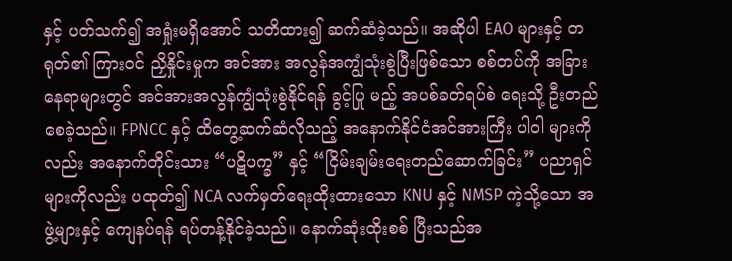နှင့် ပတ်သက်၍ အရှုံးမရှိအောင် သတိထား၍ ဆက်ဆံခဲ့သည်။ အဆိုပါ EAO များနှင့် တရုတ်၏ ကြားဝင် ညှိနှိုင်းမှုက အင်အား အလွန်အကျွံသုံးစွဲပြီးဖြစ်သော စစ်တပ်ကို အခြားနေရာများတွင် အင်အားအလွန်ကျွံသုံးစွဲနိုင်ရန် ခွင့်ပြု မည့် အပစ်ခတ်ရပ်စဲ ရေးသို့ ဦးတည်စေခဲ့သည်။ FPNCC နှင့် ထိတွေ့ဆက်ဆံလိုသည့် အနောက်နိုင်ငံအင်အားကြီး ပါဝါ များကိုလည်း အနောက်တိုင်းသား “ပဋိပက္ခ” နှင့် “ငြိမ်းချမ်းရေးတည်ဆောက်ခြင်း” ပညာရှင်များကိုလည်း ပထုတ်၍ NCA လက်မှတ်ရေးထိုးထားသော KNU နှင့် NMSP ကဲ့သို့သော အဖွဲ့များနှင့် ကျေနပ်ရန် ရပ်တန့်နိုင်ခဲ့သည်။ နောက်ဆုံးထိုးစစ် ပြီးသည်အ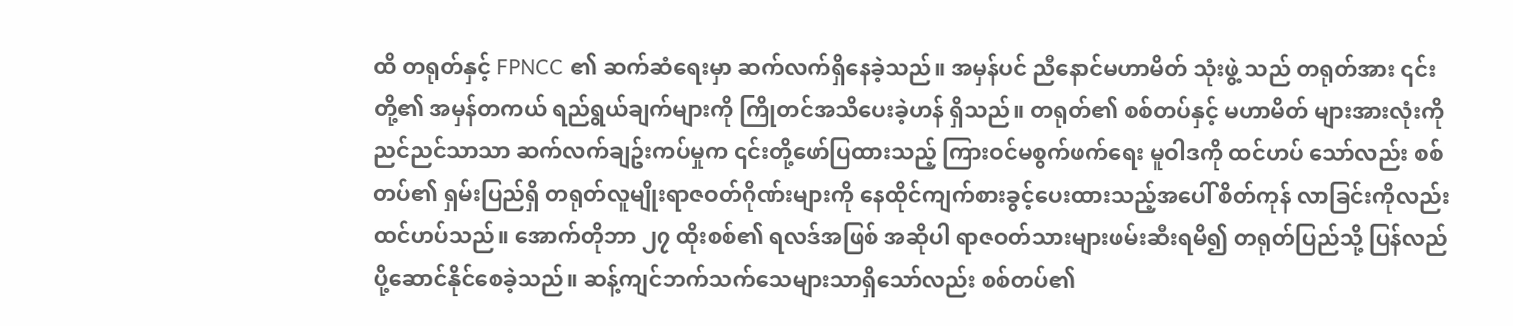ထိ တရုတ်နှင့် FPNCC ၏ ဆက်ဆံရေးမှာ ဆက်လက်ရှိနေခဲ့သည်။ အမှန်ပင် ညီနောင်မဟာမိတ် သုံးဖွဲ့ သည် တရုတ်အား ၎င်းတို့၏ အမှန်တကယ် ရည်ရွယ်ချက်များကို ကြိုတင်အသိပေးခဲ့ဟန် ရှိသည်။ တရုတ်၏ စစ်တပ်နှင့် မဟာမိတ် များအားလုံးကို ညင်ညင်သာသာ ဆက်လက်ချဥ်းကပ်မှုက ၎င်းတို့ဖော်ပြထားသည့် ကြားဝင်မစွက်ဖက်ရေး မူဝါဒကို ထင်ဟပ် သော်လည်း စစ်တပ်၏ ရှမ်းပြည်ရှိ တရုတ်လူမျိုးရာဇဝတ်ဂိုဏ်းများကို နေထိုင်ကျက်စားခွင့်ပေးထားသည့်အပေါ် စိတ်ကုန် လာခြင်းကိုလည်း ထင်ဟပ်သည်။ အောက်တိုဘာ ၂၇ ထိုးစစ်၏ ရလဒ်အဖြစ် အဆိုပါ ရာဇဝတ်သားများဖမ်းဆီးရမိ၍ တရုတ်ပြည်သို့ ပြန်လည်ပို့ဆောင်နိုင်စေခဲ့သည်။ ဆန့်ကျင်ဘက်သက်သေများသာရှိသော်လည်း စစ်တပ်၏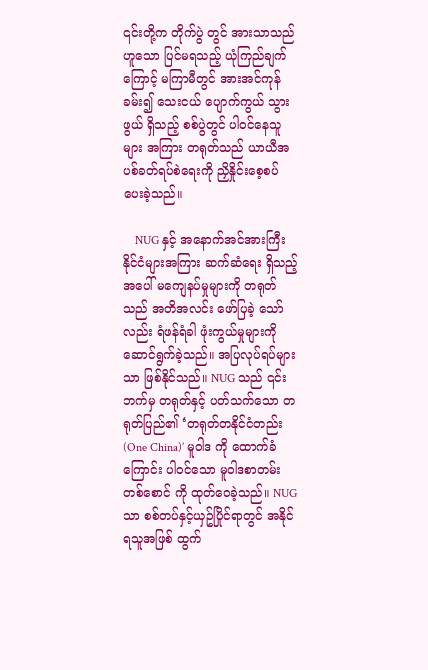၎င်းတို့က တိုက်ပွဲ တွင် အားသာသည် ဟူသော ပြင်မရသည့် ယုံကြည်ချက်ကြောင့် မကြာမီတွင် အားအင်ကုန်ခမ်း၍ သေးငယ် ပျောက်ကွယ် သွားဖွယ် ရှိသည့် စစ်ပွဲတွင် ပါဝင်နေသူများ အကြား တရုတ်သည် ယာယီအပစ်ခတ်ရပ်စဲရေးကို ညှိနှိုင်းစေ့စပ် ပေးခဲ့သည်။

    NUG နှင့် အနောက်အင်အားကြီးနိုင်ငံများအကြား ဆက်ဆံရေး ရှိသည့်အပေါ် မကျေနပ်မှုများကို တရုတ်သည် အတိအလင်း ဖော်ပြခဲ့ သော်လည်း ရံဖန်ရံခါ ဖုံးကွယ်မှုများကို ဆောင်ရွက်ခဲ့သည်။ အပြလုပ်ရပ်များသာ ဖြစ်နိုင်သည်။ NUG သည် ၎င်းဘက်မှ တရုတ်နှင့် ပတ်သက်သော တရုတ်ပြည်၏ ‘တရုတ်တနိုင်ငံတည်း (One China)’ မူဝါဒ ကို ထောက်ခံကြောင်း ပါဝင်သော မူဝါဒစာတမ်း တစ်စောင် ကို ထုတ်ဝေခဲ့သည်။ NUG သာ စစ်တပ်နှင့်ယှဥ်ပြိုင်ရာတွင် အနိုင်ရသူအဖြစ် ထွက်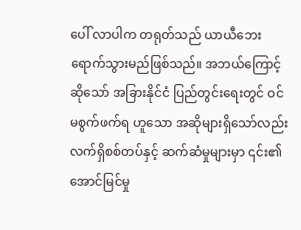ပေါ် လာပါက တရုတ်သည် ယာယီဘေးရောက်သွားမည်ဖြစ်သည်။ အဘယ်ကြောင့်ဆိုသော် အခြားနိုင်ငံ ပြည်တွင်းရေးတွင် ဝင်မစွက်ဖက်ရ ဟူသော အဆိုများရှိသော်လည်း လက်ရှိစစ်တပ်နှင့် ဆက်ဆံမှုများမှာ ၎င်း၏အောင်မြင်မှု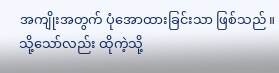အကျိုးအတွက် ပုံအောထားခြင်းသာ ဖြစ်သည်။ သို့သော်လည်း ထိုကဲ့သို့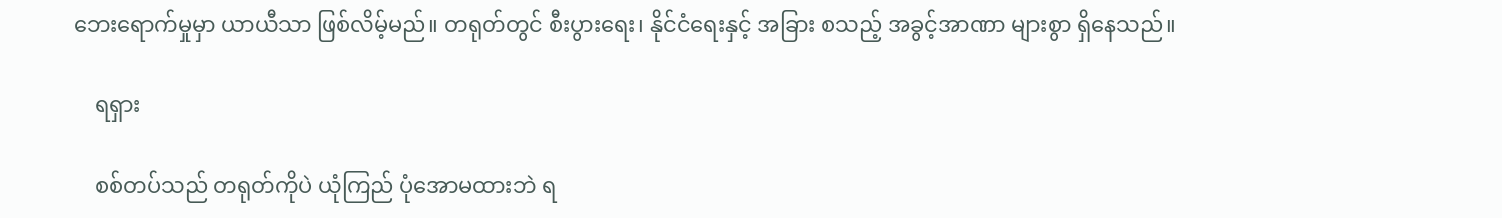ဘေးရောက်မှုမှာ ယာယီသာ ဖြစ်လိမ့်မည်။ တရုတ်တွင် စီးပွားရေး၊ နိုင်ငံရေးနှင့် အခြား စသည့် အခွင့်အာဏာ များစွာ ရှိနေသည်။

    ရရှား

    စစ်တပ်သည် တရုတ်ကိုပဲ ယုံကြည် ပုံအောမထားဘဲ ရ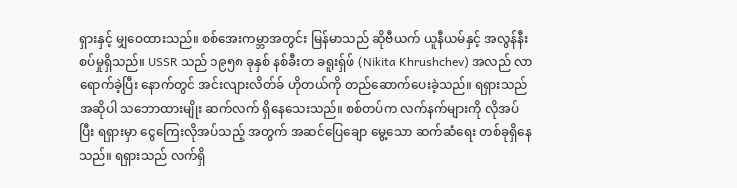ရှားနှင့် မျှဝေထားသည်။ စစ်အေးကမ္ဘာအတွင်း မြန်မာသည် ဆိုဗီယက် ယူနီယမ်နှင့် အလွန်နီးစပ်မှုရှိသည်။ USSR သည် ၁၉၅၈ ခုနှစ် နစ်ခီးတ ခရူးရှ်ဖ် (Nikita Khrushchev) အလည် လာရောက်ခဲ့ပြီး နောက်တွင် အင်းလျားလိတ်ခ် ဟိုတယ်ကို တည်ဆောက်ပေးခဲ့သည်။ ရရှားသည် အဆိုပါ သဘောထားမျိုး ဆက်လက် ရှိနေသေးသည်။ စစ်တပ်က လက်နက်များကို လိုအပ်ပြီး ရရှားမှာ ငွေကြေးလိုအပ်သည့် အတွက် အဆင်ပြေချော မွေ့သော ဆက်ဆံရေး တစ်ခုရှိနေသည်။ ရရှားသည် လက်ရှိ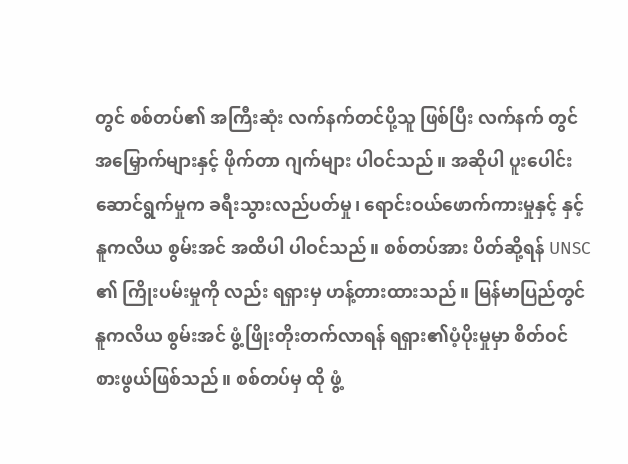တွင် စစ်တပ်၏ အကြီးဆုံး လက်နက်‌‌တင်ပို့သူ ဖြစ်ပြီး လက်နက် တွင် အမြှောက်များနှင့် ဖိုက်တာ ဂျက်များ ပါဝင်သည်။ အဆိုပါ ပူးပေါင်းဆောင်ရွက်မှုက ခရီးသွားလည်ပတ်မှု၊ ရောင်းဝယ်ဖောက်ကားမှုနှင့် နှင့် နူကလိယ စွမ်းအင် အထိပါ ပါဝင်သည်။ စစ်တပ်အား ပိတ်ဆို့ရန် UNSC ၏ ကြိုးပမ်းမှုကို လည်း ရရှားမှ ဟန့်တားထားသည်။ မြန်မာပြည်တွင် နူကလိယ စွမ်းအင် ဖွံ့ဖြိုးတိုးတက်လာရန် ရရှား၏ပံ့ပိုးမှုမှာ စိတ်ဝင် စားဖွယ်ဖြစ်သည်။ စစ်တပ်မှ ထို ဖွံ့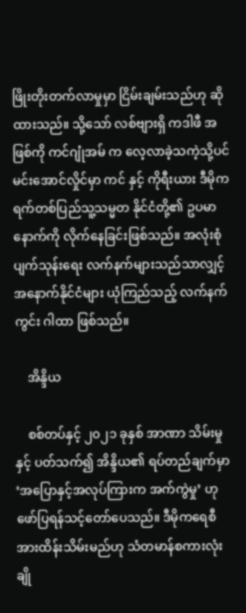ဖြိုးတိုးတက်လာမှုမှာ ငြိမ်းချမ်းသည်ဟု ဆိုထားသည်။ သို့သော် လစ်ဗျားရှိ ကဒါဖီ အဖြစ်ကို ကင်ဂျုံအမ် က လေ့လာခဲ့သကဲ့သို့ပင် မင်းအောင်လှိုင်မှာ ကင် နှင့် ကိုရီးယား ဒီမိုကရက်တစ်ပြည်သူ့သမ္မတ နိုင်ငံတို့၏ ဥပမာနောက်ကို လိုက်နေခြင်းဖြစ်သည်။ အလုံးစုံ ပျက်သုန်းရေး လက်နက်များသည်သာလျှင့် အနောက်နိုင်ငံများ ယုံကြည်သည့် လက်နက်ကွင်း ဂါထာ ဖြစ်သည်။

    အိန္ဒိယ

    စစ်တပ်နှင့် ၂၀၂၁ ခုနှစ် အာဏာ သိမ်းမှုနှင့် ပတ်သက်၍ အိန္ဒိယ၏ ရပ်တည်ချက်မှာ ‘အပြောနှင့်အလုပ်ကြားက အက်ကွဲမှု’ ဟု ဖော်ပြရန်သင့်တော်ပေသည်။ ဒီမိုကရေစီအားထိန်းသိမ်းမည်ဟု သံတမာန်စကားလုံး ချို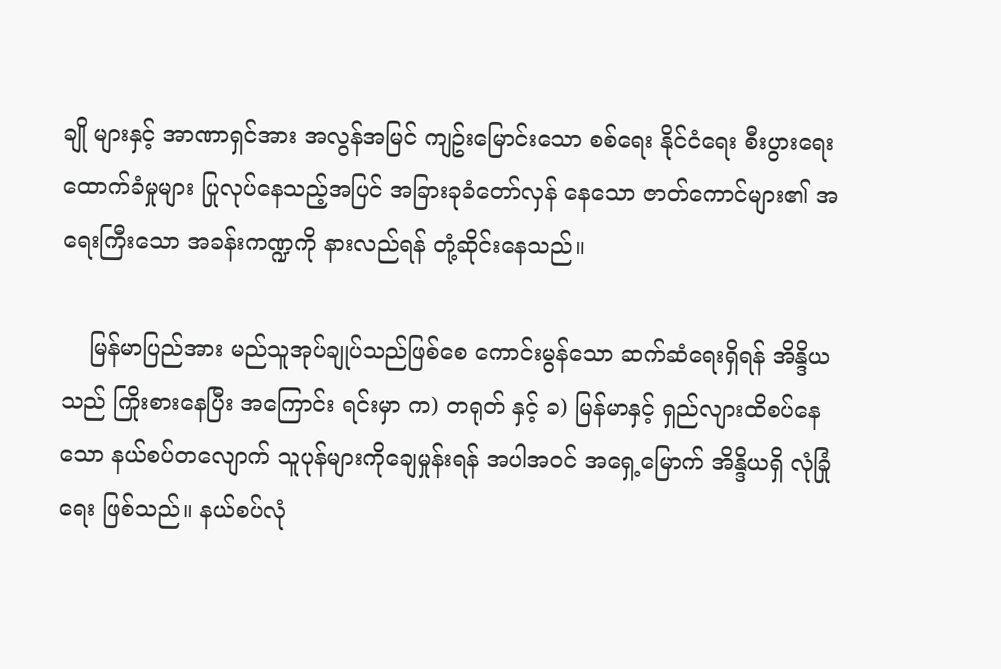ချို များနှင့် အာဏာရှင်အား အလွန်အမြင် ကျဥ်းမြောင်းသော စစ်ရေး နိုင်ငံရေး စီးပွားရေး ထောက်ခံမှုများ ပြုလုပ်နေသည့်အပြင် အခြားခုခံတော်လှန်‌ နေသော ဇာတ်ကောင်များ၏ အရေးကြီးသော အခန်းကဏ္ဍကို နားလည်ရန် တုံ့ဆိုင်းနေသည်။

    မြန်မာပြည်အား မည်သူအုပ်ချုပ်သည်ဖြစ်စေ ကောင်းမွန်သော ဆက်ဆံရေးရှိရန် အိန္ဒိယသည် ကြိုးစားနေပြီး အကြောင်း ရင်းမှာ က) တရုတ် နှင့် ခ) မြန်မာနှင့် ရှည်လျားထိစပ်နေသော နယ်စပ်တလျောက် သူပုန်များကိုချေမှုန်းရန် အပါအဝင် အရှေ့မြောက် အိန္ဒိယရှိ လုံခြုံရေး ဖြစ်သည်။ နယ်စပ်လုံ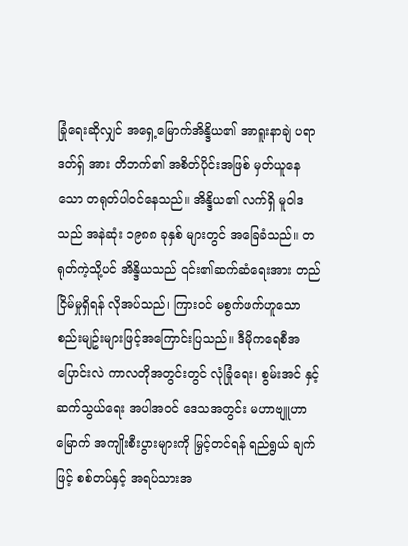ခြုံရေးဆိုလျှင် အရှေ့မြောက်အိန္ဒိယ၏ အာရူးနာချဲ ပရာဒတ်ရှ် အား တိဘက်၏ အစိတ်ပိုင်းအဖြစ် မှတ်ယူနေသော တရုတ်ပါဝင်နေသည်။ အိန္ဒိယ၏ လက်ရှိ မူဝါဒသည် အနဲဆုံး ၁၉၈၈ ခုနှစ် များတွင် အခြေခံသည်။ တရုတ်ကဲ့သို့ပင် အိန္ဒိယသည် ၎င်း၏ဆက်ဆံရေးအား တည်ငြိမ်မှုရှိရန် လိုအပ်သည်၊ ကြားဝင် မစွက်ဖက်ဟူသော စည်းမျဥ်းများဖြင့်အကြောင်းပြသည်။ ဒီမိုကရေစီအပြောင်းလဲ ကာလတိုအတွင်းတွင် လုံခြုံရေး၊ စွမ်းအင် နှင့် ဆက်သွယ်ရေး အပါအဝင် ဒေသအတွင်း မဟာဗျူဟာမြောက် အကျိုးစီးပွားများကို မြှင့်တင်ရန် ရည်ရွယ် ချက်ဖြင့် စစ်တပ်နှင့် အရပ်သားအ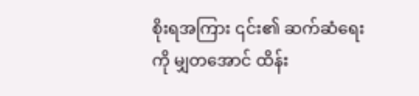စိုးရအကြား ၎င်း၏ ဆက်ဆံရေးကို မျှတအောင် ထိန်း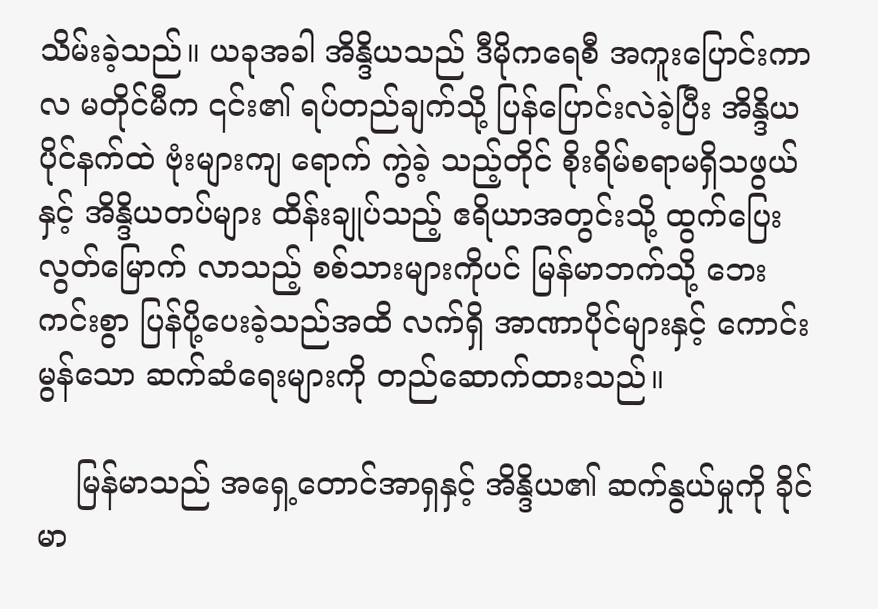သိမ်းခဲ့သည်။ ယခုအခါ အိန္ဒိယသည် ဒီမိုကရေစီ အကူးပြောင်းကာလ မတိုင်မီက ၎င်း၏ ရပ်တည်ချက်သို့ ပြန်ပြောင်းလဲခဲ့ပြီး အိန္ဒိယ ပိုင်နက်ထဲ ဗုံးများကျ ရောက် ကွဲခဲ့ သည့်တိုင် စိုးရိမ်စရာမရှိသဖွယ် နှင့် အိန္ဒိယတပ်များ ထိန်းချုပ်သည့် ဧရိယာအတွင်းသို့ ထွက်ပြေးလွတ်မြောက် လာသည့် စစ်သားများကိုပင် မြန်မာဘက်သို့ ဘေးကင်းစွာ ပြန်ပို့ပေးခဲ့သည်အထိ လက်ရှိ အာဏာပိုင်များနှင့် ကောင်းမွန်သော ဆက်ဆံရေးများကို တည်ဆောက်ထားသည်။

    မြန်မာသည် အရှေ့တောင်အာရှနှင့် အိန္ဒိယ၏ ဆက်နွယ်မှုကို ခိုင်မာ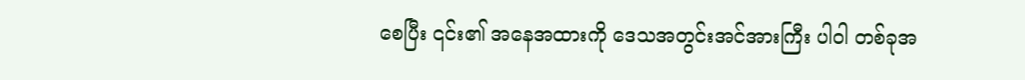စေပြီး ၎င်း၏ အနေအထားကို ဒေသအတွင်းအင်အားကြီး ပါဝါ တစ်ခုအ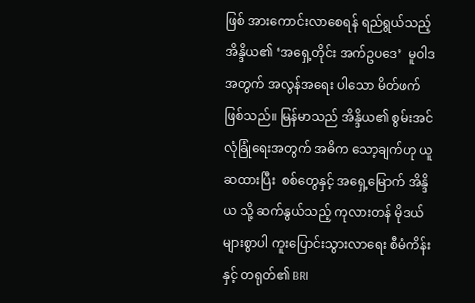ဖြစ် အားကောင်းလာစေရန် ရည်ရွယ်သည့် အိန္ဒိယ၏ ‘အရှေ့တိုင်း အက်ဥပဒေ’  မူဝါဒအတွက် အလွန်အရေး ပါသော မိတ်ဖက်ဖြစ်သည်။ မြန်မာသည် အိန္ဒိယ၏ စွမ်းအင်လုံခြုံရေးအတွက် အဓိက သော့ချက်ဟု ယူဆထားပြီး  စစ်တွေနှင့် အရှေ့မြောက် အိန္ဒိယ သို့ ဆက်နွယ်သည့် ကုလားတန် မိုဒယ်များစွာပါ ကူးပြောင်းသွားလာရေး စီမံကိန်း နှင့် တရုတ်၏ BRI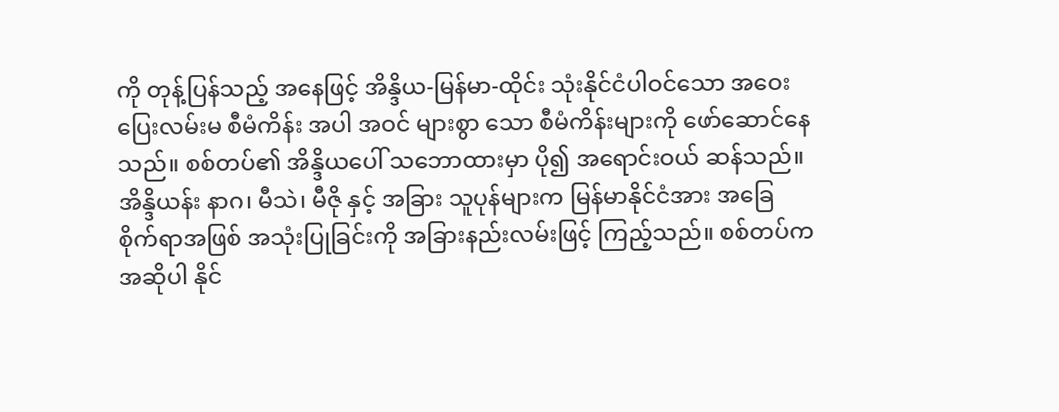ကို တုန့်ပြန်သည့် အနေဖြင့် အိန္ဒိယ-မြန်မာ-ထိုင်း သုံးနိုင်ငံပါဝင်သော အဝေးပြေးလမ်းမ စီမံကိန်း အပါ အဝင် များစွာ သော စီမံကိန်းများကို ဖော်ဆောင်နေသည်။ စစ်တပ်၏ အိန္ဒိယပေါ် သဘောထားမှာ ပို၍ အရောင်းဝယ် ဆန်သည်။ အိန္ဒိယန်း နာဂ၊ မီသဲ၊ မီဇို နှင့် အခြား သူပုန်များက မြန်မာနိုင်ငံအား အခြေစိုက်ရာအဖြစ် အသုံးပြုခြင်းကို အခြားနည်းလမ်းဖြင့် ကြည့်သည်။ စစ်တပ်က အဆိုပါ နိုင်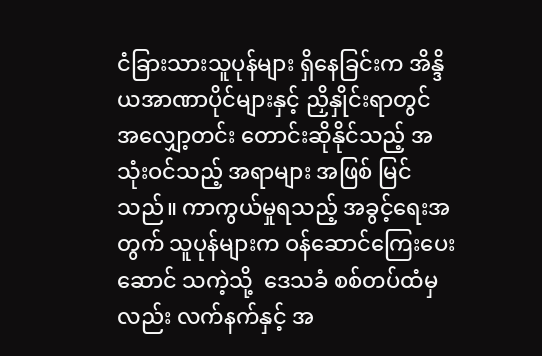ငံခြားသားသူပုန်များ ရှိနေခြင်းက အိန္ဒိယအာဏာပိုင်များနှင့် ညှိနှိုင်းရာတွင် အလျှော့တင်း တောင်းဆိုနိုင်သည့် အသုံးဝင်သည့် အရာများ အဖြစ် မြင်သည်။ ကာကွယ်မှုရသည့် အခွင့်ရေးအတွက် သူပုန်များက ဝန်ဆောင်ကြေးပေးဆောင် သကဲ့သို့  ဒေသခံ စစ်တပ်ထံမှလည်း လက်နက်နှင့် အ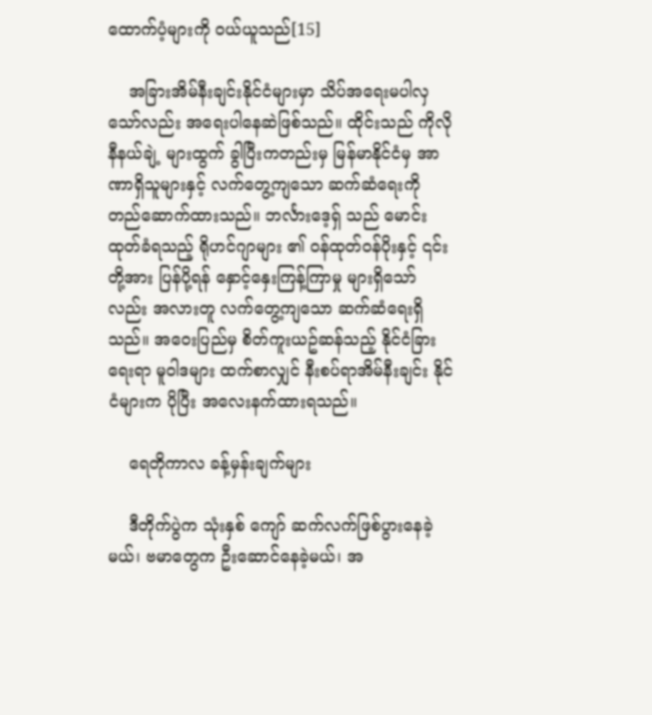ထောက်ပံ့များကို ဝယ်ယူသည်[15]

    အခြားအိမ်နီးချင်းနိုင်ငံများမှာ သိပ်အရေးမပါလှသော်လည်း အရေးပါနေဆဲဖြစ်သည်။ ထိုင်းသည် ကိုလိုနီနယ်ချဲ့ များထွက် ခွါပြီးကတည်းမှ မြန်မာနိုင်ငံမှ အာဏာရှိသူများနှင့် လက်တွေ့ကျသော ဆက်ဆံရေးကို တည်ဆောက်ထားသည်။ ဘင်္လားဒေ့ရှ် သည် မောင်းထုတ်ခံရသည့် ရိုဟင်ဂျာများ ၏ ဝန်ထုတ်ဝန်ပိုးနှင့် ၎င်းတို့အား ပြန်ပို့ရန် နှောင့်နှေးကြန့်ကြာမှု များရှိသော်လည်း အလားတူ လက်တွေ့ကျသော ဆက်ဆံရေးရှိသည်။ အဝေးပြည်မှ စိတ်ကူးယဥ်ဆန်သည့် နိုင်ငံခြားရေးရာ မူဝါဒများ ထက်စာလျှင် နီးစပ်ရာအိမ်နီးချင်း နိုင်ငံများက ပိုပြီး အလေးနက်ထားရသည်။

    ရေတိုကာလ ခန့်မှန်းချက်များ

    ဒီတိုက်ပွဲက သုံးနှစ် ကျော် ဆက်လက်ဖြစ်ပွားနေခဲ့မယ်၊ ဗမာတွေက ဦးဆောင်နေခဲ့မယ်၊ အ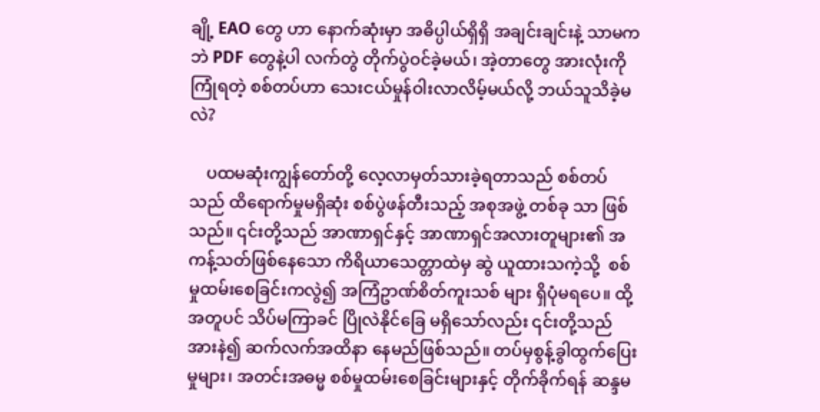ချို့ EAO တွေ ဟာ နောက်ဆုံးမှာ အဓိပ္ပါယ်ရှိရှိ အချင်းချင်းနဲ့ သာမကဘဲ PDF တွေနဲ့ပါ လက်တွဲ တိုက်ပွဲဝင်ခဲ့မယ်၊ အဲ့တာတွေ အားလုံးကို ကြုံရတဲ့ စစ်တပ်ဟာ သေးငယ်မှုန်ဝါးလာလိမ့်မယ်လို့ ဘယ်သူသိခဲ့မလဲ?

    ပထမဆုံးကျွန်တော်တို့ လေ့လာမှတ်သားခဲ့ရတာသည် စစ်တပ်သည် ထိရောက်မှုမရှိဆုံး စစ်ပွဲဖန်တီးသည့် အစုအဖွဲ့ တစ်ခု သာ ဖြစ်သည်။ ၎င်းတို့သည် အာဏာရှင်နှင့် အာဏာရှင်အလားတူများ၏ အကန့်သတ်ဖြစ်နေသော ကိရိယာသေတ္တာထဲမှ ဆွဲ ယူထားသကဲ့သို့  စစ်မှုထမ်းစေခြင်းကလွဲ၍ အကြံဥာဏ်စိတ်ကူးသစ် များ ရှိပုံမရပေ။ ထို့အတူပင် သိပ်မကြာခင် ပြိုလဲနိုင်ခြေ မရှိသော်လည်း ၎င်းတို့သည် အားနဲ၍ ဆက်လက်အထိနာ နေမည်ဖြစ်သည်။ တပ်မှစွန့်ခွါထွက်ပြေးမှုများ၊ အတင်းအဓမ္မ စစ်မှုထမ်းစေခြင်းများနှင့် တိုက်ခိုက်ရန် ဆန္ဒမ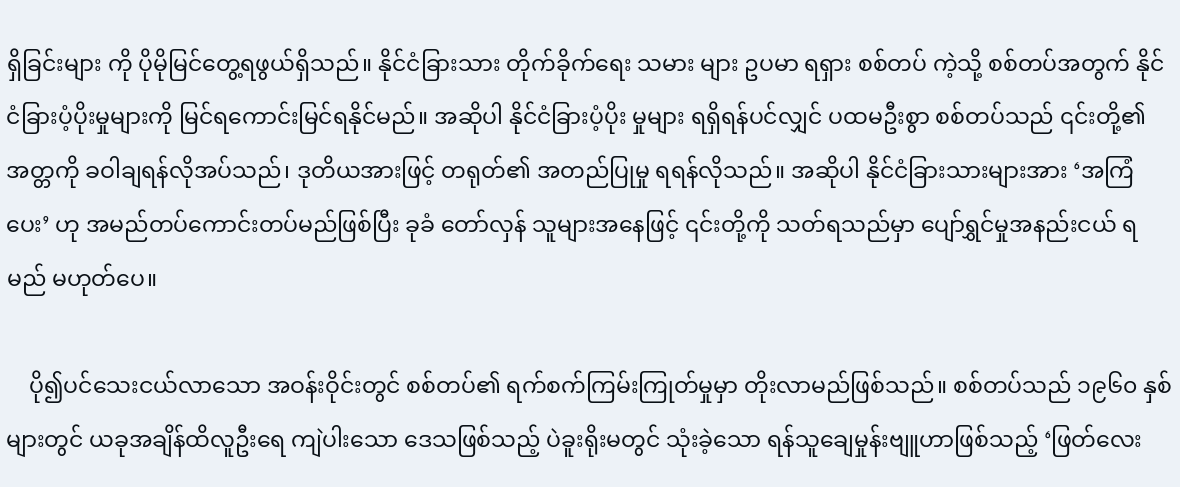ရှိခြင်းများ ကို ပိုမိုမြင်တွေ့ရဖွယ်ရှိသည်။ နိုင်ငံခြားသား တိုက်ခိုက်ရေး သမား များ ဥပမာ ရရှား စစ်တပ် ကဲ့သို့ စစ်တပ်အတွက် နိုင်ငံခြားပံ့ပိုးမှုများကို မြင်ရကောင်းမြင်ရနိုင်မည်။ အဆိုပါ နိုင်ငံခြားပံ့ပိုး မှုများ ရရှိရန်ပင်လျှင် ပထမဦးစွာ စစ်တပ်သည် ၎င်းတို့၏ အတ္တကို ခဝါချရန်လိုအပ်သည်၊ ဒုတိယအားဖြင့် တရုတ်၏ အတည်ပြုမှု ရရန်လိုသည်။ အဆိုပါ နိုင်ငံခြားသားများအား ‘အကြံပေး’ ဟု အမည်တပ်ကောင်းတပ်မည်ဖြစ်ပြီး ခုခံ တော်လှန် သူများအနေဖြင့် ၎င်းတို့ကို သတ်ရသည်မှာ ပျော်ရွှင်မှုအနည်းငယ် ရမည် မဟုတ်ပေ။

    ပို၍ပင်သေးငယ်လာသော အဝန်းဝိုင်းတွင် စစ်တပ်၏ ရက်စက်ကြမ်းကြုတ်မှုမှာ တိုးလာမည်ဖြစ်သည်။ စစ်တပ်သည် ၁၉၆၀ နှစ်များတွင် ယခုအချိန်ထိလူဦးရေ ကျဲပါးသော ဒေသဖြစ်သည့် ပဲခူးရိုးမတွင် သုံးခဲ့သော ရန်သူချေမှုန်းဗျူဟာဖြစ်သည့် ‘ဖြတ်လေး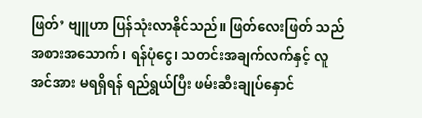ဖြတ်’ ဗျူဟာ ပြန်သုံးလာနိုင်သည်။ ဖြတ်လေးဖြတ် သည် အစားအသောက်၊ ရန်ပုံငွေ၊ သတင်းအချက်လက်နှင့် လူအင်အား မရရှိရန် ရည်ရွယ်ပြီး ဖမ်းဆီးချုပ်နှောင်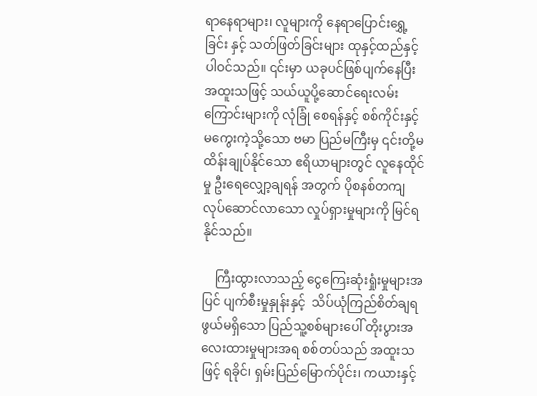ရာနေရာများ၊ လူများကို နေရာပြောင်းရွှေ့ခြင်း နှင့် သတ်ဖြတ်ခြင်းများ ထုနှင့်ထည်နှင့် ပါဝင်သည်။ ၎င်းမှာ ယခုပင်ဖြစ်ပျက်နေပြီး အထူးသဖြင့် သယ်ယူပို့ဆောင်ရေးလမ်းကြောင်းများကို လုံခြုံ စေရန်နှင့် စစ်ကိုင်းနှင့် မကွေးကဲ့သို့သော ဗမာ ပြည်မကြီးမှ ၎င်းတို့မထိန်းချုပ်နိုင်သော ဧရိယာများတွင် လူနေထိုင်မှု ဦးရေလျှော့ချရန် အတွက် ပိုစနစ်တကျလုပ်ဆောင်လာသော လှုပ်ရှားမှုများကို မြင်ရနိုင်သည်။

    ကြီးထွားလာသည့် ငွေကြေးဆုံးရှုံးမှုများအပြင် ပျက်စီးမှုနှုန်းနှင့်  သိပ်ယုံကြည်စိတ်ချရဖွယ်မရှိသော ပြည်သူ့စစ်များပေါ် တိုးပွားအလေးထားမှုများအရ စစ်တပ်သည် အထူးသဖြင့် ရခိုင်၊ ရှမ်းပြည်မြောက်ပိုင်း၊ ကယားနှင့်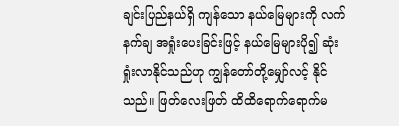ချင်းပြည်နယ်ရှိ ကျန်သော နယ်မြေများကို လက်နက်ချ အရှုံးပေးခြင်းဖြင့် နယ်မြေများပို၍ ဆုံးရှုံးလာနိုင်သည်ဟု ကျွန်တော်တို့မျှော်လင့် နိုင်သည်။ ဖြတ်လေးဖြတ် ထိထိရောက်ရောက်မ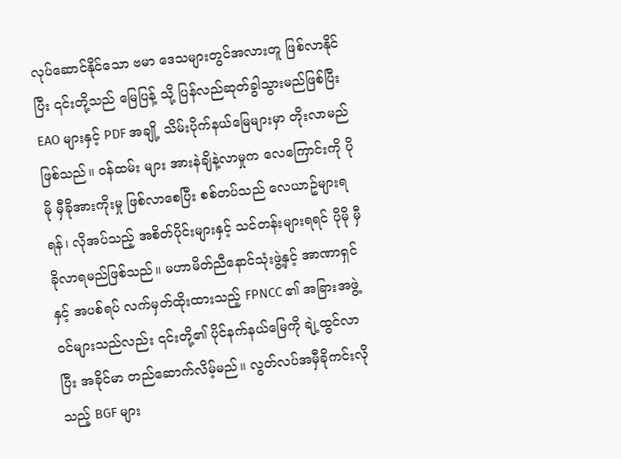လုပ်ဆောင်နိုင်သော ဗမာ ဒေသများတွင်အလားတူ ဖြစ်လာနိုင်ပြီး ၎င်းတို့သည် မြေပြန့် သို့ ပြန်လည်ဆုတ်ခွါသွားမည်ဖြစ်ပြီး EAO များနှင့် PDF အချို့ သိမ်းပိုက်နယ်မြေများမှာ တိုးလာမည်ဖြစ်သည်။ ဝန်ထမ်း များ အားနဲချိနဲ့လာမှုက လေကြောင်းကို ပိုမို မှီခိုအားကိုးမှု ဖြစ်လာစေပြီး စစ်တပ်သည် လေယာဥ်များရရန်၊ လိုအပ်သည့် အစိတ်ပိုင်းများနှင့် သင်တန်းများရရင် ပိုမို မှီခိုလာရမည်ဖြစ်သည်။ မဟာမိတ်ညီနောင်သုံးဖွဲ့နှင့် အာဏာရှင်နှင့် အပစ်ရပ် လက်မှတ်ထိုးထားသည့် FPNCC ၏ အခြားအဖွဲ့ဝင်များသည်လည်း ၎င်းတို့၏ ပိုင်နက်နယ်မြေကို ချဲ့ထွင်လာပြီး အခိုင်မာ တည်ဆောက်လိမ့်မည်။ လွတ်လပ်အမှီခိုကင်းလိုသည့် BGF များ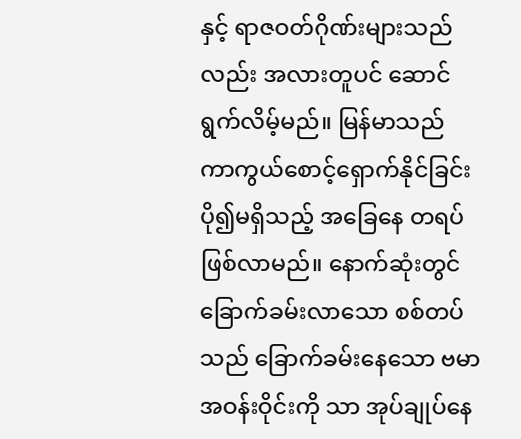နှင့် ရာဇဝတ်ဂိုဏ်းများသည်လည်း အလားတူပင် ဆောင်ရွက်လိမ့်မည်။ မြန်မာသည် ကာကွယ်စောင့်ရှောက်နိုင်ခြင်း ပို၍မရှိသည့် အခြေနေ တရပ် ဖြစ်လာမည်။ နောက်ဆုံးတွင် ခြောက်ခမ်းလာသော စစ်တပ်သည် ခြောက်ခမ်းနေသော ဗမာအဝန်းဝိုင်းကို သာ အုပ်ချုပ်နေ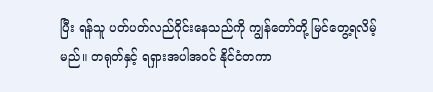ပြီး ရန်သူ ပတ်ပတ်လည်ဝိုင်းနေသည်ကို ကျွန်တော်တို့ မြင်တွေ့ရလိမ့်မည်။ တရုတ်နှင့် ရရှားအပါအဝင် နိုင်ငံတကာ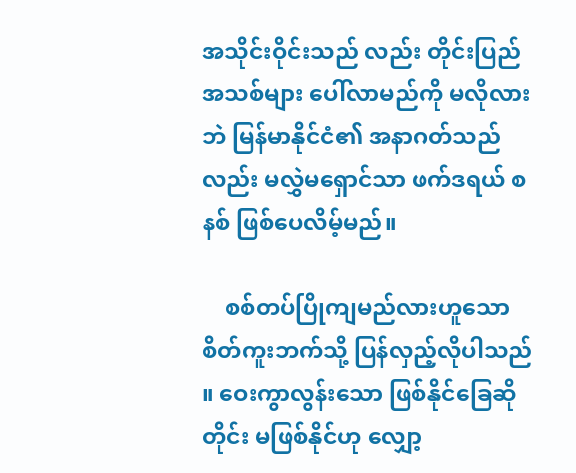အသိုင်းဝိုင်းသည် လည်း တိုင်းပြည်အသစ်များ ပေါ်လာမည်ကို မလိုလားဘဲ မြန်မာနိုင်ငံ၏ အနာဂတ်သည်လည်း မလွှဲမရှောင်သာ ဖက်ဒရယ် စနစ် ဖြစ်ပေလိမ့်မည်။

    စစ်တပ်ပြိုကျမည်လားဟူသော စိတ်ကူးဘက်သို့ ပြန်လှည့်လိုပါသည် ။ ဝေးကွာလွန်းသော ဖြစ်နိုင်ခြေဆိုတိုင်း မဖြစ်နိုင်ဟု လျှော့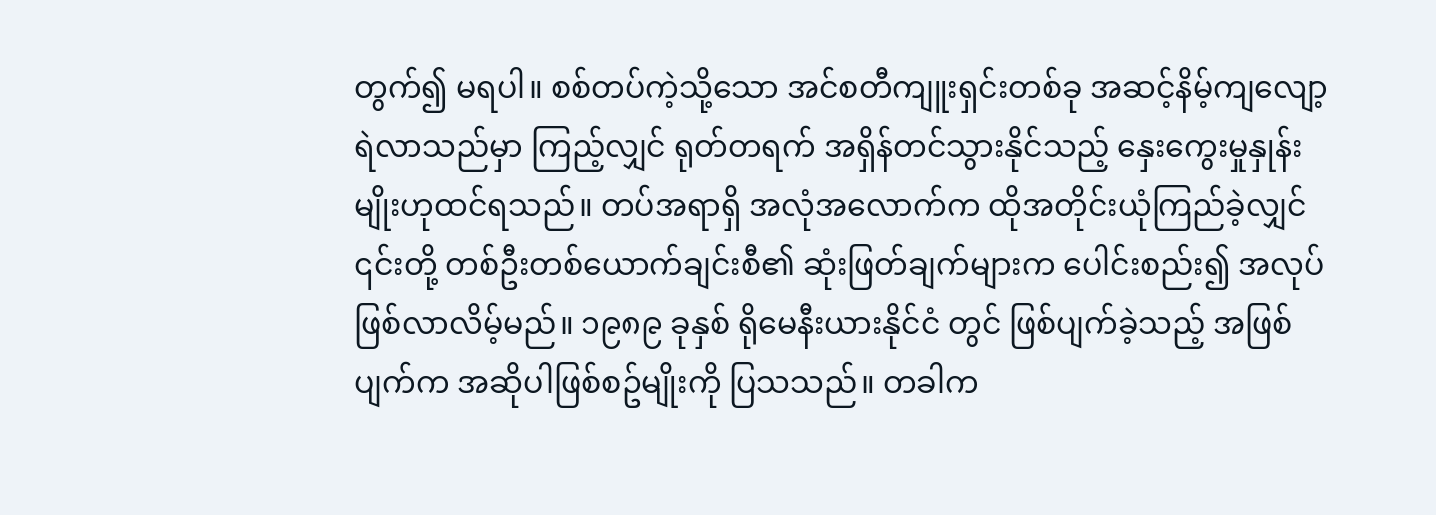တွက်၍ မရပါ။ စစ်တပ်ကဲ့သို့သော အင်စတီကျူးရှင်းတစ်ခု အဆင့်နိမ့်ကျလျော့ရဲလာသည်မှာ ကြည့်လျှင် ရုတ်တရက် အရှိန်တင်သွားနိုင်သည့် နှေးကွေးမှုနှုန်းမျိုးဟုထင်ရသည်။ တပ်အရာရှိ အလုံအလောက်က ထိုအတိုင်းယုံကြည်ခဲ့လျှင် ၎င်းတို့ တစ်ဦးတစ်ယောက်ချင်းစီ၏ ဆုံးဖြတ်ချက်များက ပေါင်းစည်း၍ အလုပ်ဖြစ်လာလိမ့်မည်။ ၁၉၈၉ ခုနှစ် ရိုမေနီးယားနိုင်ငံ တွင် ဖြစ်ပျက်ခဲ့သည့် အဖြစ်ပျက်က အဆိုပါဖြစ်စဥ်မျိုးကို ပြသသည်။ တခါက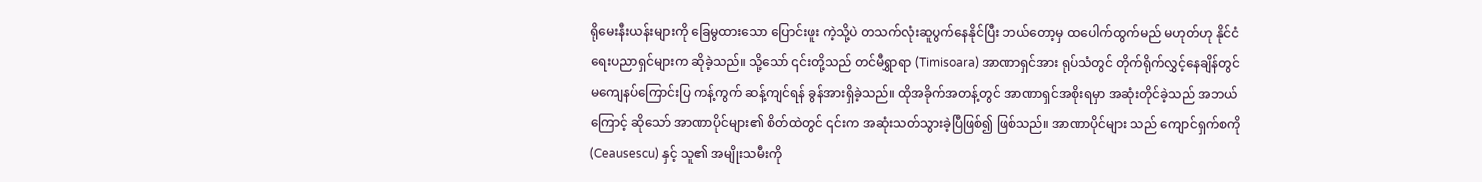ရိုမေးနီးယန်းများကို ခြေမွထားသော ပြောင်းဖူး ကဲ့သို့ပဲ တသက်လုံးဆူပွက်နေနိုင်ပြီး ဘယ်တော့မှ ထပေါက်ထွက်မည် မဟုတ်ဟု နိုင်ငံရေးပညာရှင်များက ဆိုခဲ့သည်။ သို့သော် ၎င်းတို့သည် တင်မီရွှာရာ (Timisoara) အာဏာရှင်အား ရုပ်သံတွင် တိုက်ရိုက်လွှင့်နေချိန်တွင် မကျေနပ်ကြောင်းပြ ကန့်ကွက် ဆန့်ကျင်ရန် ခွန်အားရှိခဲ့သည်။ ထိုအခိုက်အတန့်တွင် အာဏာရှင်အစိုးရမှာ အဆုံးတိုင်ခဲ့သည် အဘယ်ကြောင့် ဆိုသော် အာဏာပိုင်များ၏ စိတ်ထဲတွင် ၎င်းက အဆုံးသတ်သွားခဲ့ပြီဖြစ်၍ ဖြစ်သည်။ အာဏာပိုင်များ သည် ကျောင်ရှက်စကို (Ceausescu) နှင့် သူ၏ အမျိုးသမီးကို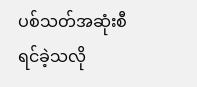ပစ်သတ်အဆုံးစီရင်ခဲ့သလို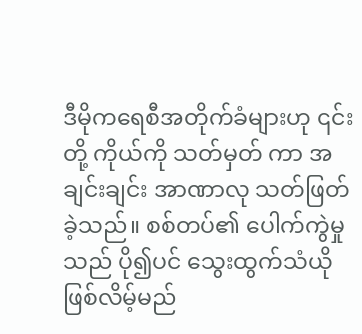ဒီမိုကရေစီအတိုက်ခံများဟု ၎င်းတို့ ကိုယ်ကို သတ်မှတ် ကာ အချင်းချင်း အာဏာလု သတ်ဖြတ်ခဲ့သည်။ စစ်တပ်၏ ပေါက်ကွဲမှုသည် ပို၍ပင် သွေးထွက်သံယို ဖြစ်လိမ့်မည်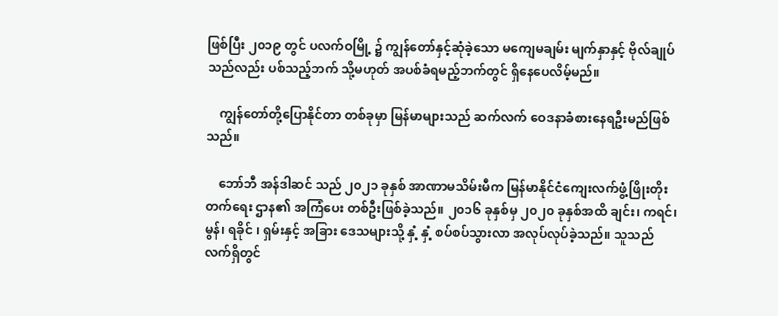ဖြစ်ပြီး ၂၀၁၉ တွင် ပလက်ဝမြို့ ၌ ကျွန်တော်နှင့်ဆုံခဲ့သော မကျေမချမ်း မျက်နှာနှင့် ဗိုလ်ချုပ် သည်လည်း ပစ်သည့်ဘက် သို့မဟုတ် အပစ်ခံရမည့်ဘက်တွင် ရှိနေပေလိမ့်မည်။

    ကျွန်တော်တို့ပြောနိုင်တာ တစ်ခုမှာ မြန်မာများသည် ဆက်လက် ဝေဒနာခံစားနေရဦးမည်ဖြစ်သည်။

    ဘော်ဘီ အန်ဒါဆင် သည် ၂၀၂၁ ခုနှစ် အာဏာမသိမ်းမီက မြန်မာနိုင်ငံကျေးလက်ဖွံ့ဖြိုးတိုးတက်ရေး ဌာန၏ အကြံပေး တစ်ဦးဖြစ်ခဲ့သည်။ ၂၀၁၆ ခုနှစ်မှ ၂၀၂၀ ခုနှစ်အထိ ချင်း၊ ကရင်၊ မွန်၊ ရခိုင် ၊ ရှမ်းနှင့် အခြား ဒေသများသို့ နှံ့ နှံ့ စပ်စပ်သွားလာ အလုပ်လုပ်ခဲ့သည်။ သူသည် လက်ရှိတွင်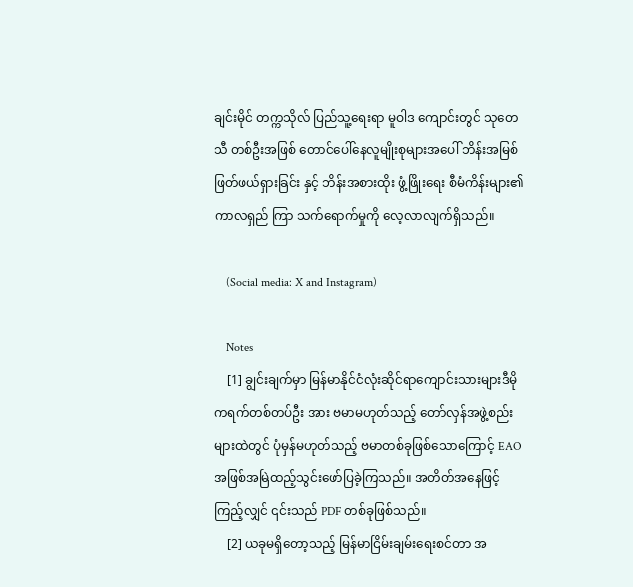ချင်းမိုင် တက္ကသိုလ် ပြည်သူ့ရေးရာ မူဝါဒ ကျောင်းတွင် သုတေသီ တစ်ဦးအဖြစ် တောင်ပေါ်နေလူမျိုးစုများအပေါ် ဘိန်းအမြစ်ဖြတ်ဖယ်ရှားခြင်း နှင့် ဘိန်းအစားထိုး ဖွံ့ဖြိုးရေး စီမံကိန်းများ၏ ကာလရှည် ကြာ သက်ရောက်မှုကို လေ့လာလျက်ရှိသည်။

    (Social media: X and Instagram)

    Notes
    [1] ချွင်းချက်မှာ မြန်မာနိုင်ငံလုံးဆိုင်ရာကျောင်းသားများဒီမိုကရက်တစ်တပ်ဦး အား ဗမာမဟုတ်သည့် တော်လှန်အဖွဲ့စည်းများထဲတွင် ပုံမှန်မဟုတ်သည့် ဗမာတစ်ခုဖြစ်သောကြောင့် EAO အဖြစ်အမြဲထည့်သွင်းဖော်ပြခဲ့ကြသည်။ အတိတ်အနေဖြင့်ကြည့်လျှင် ၎င်းသည် PDF တစ်ခုဖြစ်သည်။
    [2] ယခုမရှိတော့သည့် မြန်မာငြိမ်းချမ်းရေးစင်တာ အ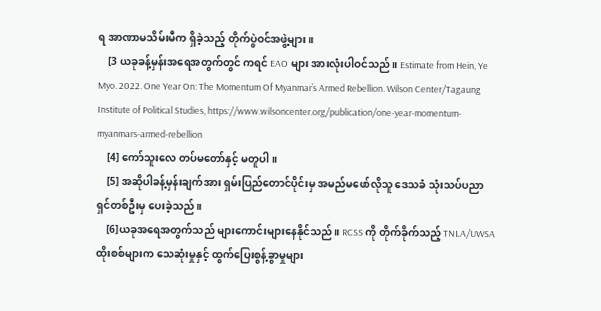ရ အာဏာမသိမ်းမီက ရှိခဲ့သည့် တိုက်ပွဲဝင်အဖွဲ့များ ။
    [3 ယခုခန့်မှန်းအရေအတွက်တွင် ကရင် EAO များ အားလုံးပါဝင်သည်။ Estimate from Hein, Ye Myo. 2022. One Year On: The Momentum Of Myanmar’s Armed Rebellion. Wilson Center/Tagaung Institute of Political Studies, https://www.wilsoncenter.org/publication/one-year-momentum-myanmars-armed-rebellion
    [4] ကော်သူးလေ တပ်မတော်နှင့် မတူပါ။
    [5] အဆိုပါခန့်မှန်းချက်အား ရှမ်းပြည်တောင်ပိုင်းမှ အမည်မဖော်လိုသူ ဒေသခံ သုံးသပ်ပညာရှင်တစ်ဦးမှ ပေးခဲ့သည်။
    [6]ယခုအရေအတွက်သည် များကောင်းများနေနိုင်သည်။ RCSS ကို တိုက်ခိုက်သည့် TNLA/UWSA ထိုးစစ်များက သေဆုံးမှုနှင့် ထွက်ပြေးစွန့်ခွာမှုများ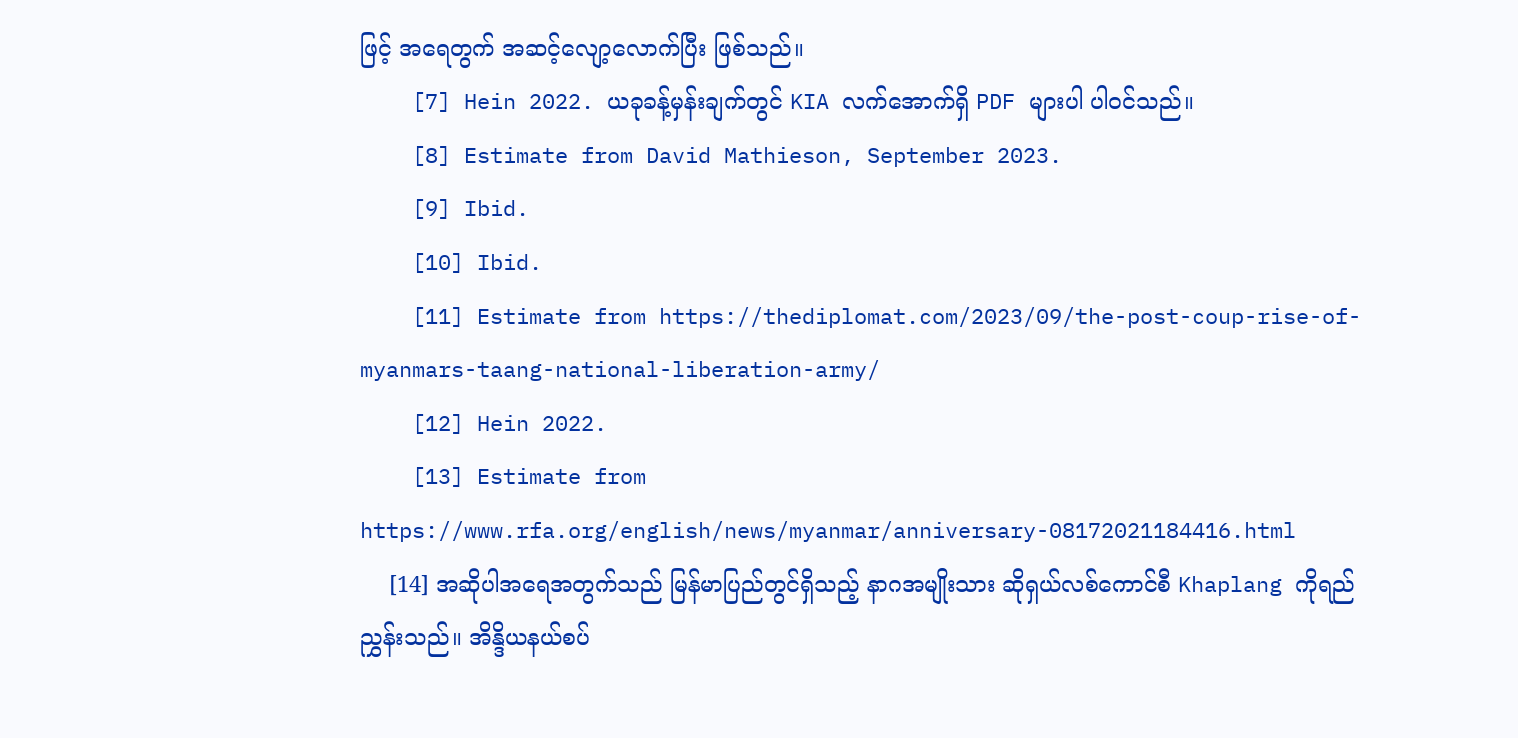ဖြင့် အရေတွက် အဆင့်လျော့လောက်ပြီး ဖြစ်သည်။
    [7] Hein 2022. ယခုခန့်မှန်းချက်တွင် KIA လက်အောက်ရှိ PDF များပါ ပါဝင်သည်။
    [8] Estimate from David Mathieson, September 2023.
    [9] Ibid.
    [10] Ibid.
    [11] Estimate from https://thediplomat.com/2023/09/the-post-coup-rise-of-myanmars-taang-national-liberation-army/
    [12] Hein 2022.
    [13] Estimate from https://www.rfa.org/english/news/myanmar/anniversary-08172021184416.html
    [14] အဆိုပါအရေအတွက်သည် မြန်မာပြည်တွင်ရှိသည့် နာဂအမျိုးသား ဆိုရှယ်လစ်ကောင်စီ Khaplang ကိုရည်ညွှန်းသည်။ အိန္ဒိယနယ်စပ်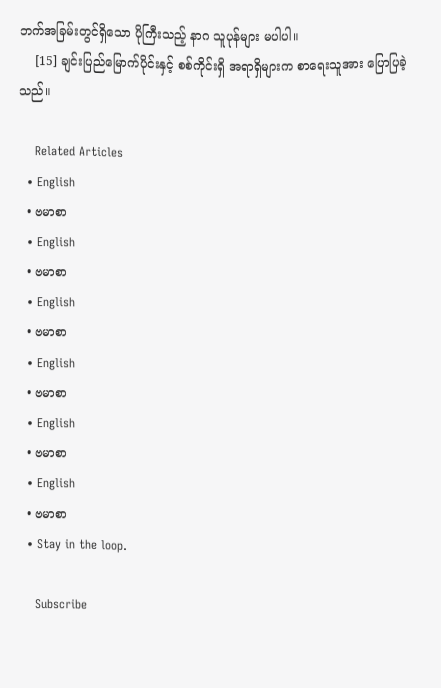ဘက်အခြမ်းတွင်ရှိသော ပိုကြီးသည့် နာဂ သူပုန်များ မပါပါ။
    [15] ချင်းပြည်မြောက်ပိုင်းနှင့် စစ်ကိုင်းရှိ အရာရှိများက စာရေးသူအား ပြောပြခဲ့သည်။

    Related Articles
  • English
  • ဗမာစာ
  • English
  • ဗမာစာ
  • English
  • ဗမာစာ
  • English
  • ဗမာစာ
  • English
  • ဗမာစာ
  • English
  • ဗမာစာ
  • Stay in the loop.

    Subscribe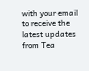with your email to receive the latest updates from Tea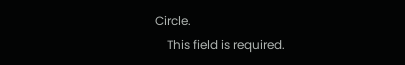Circle.
    This field is required.